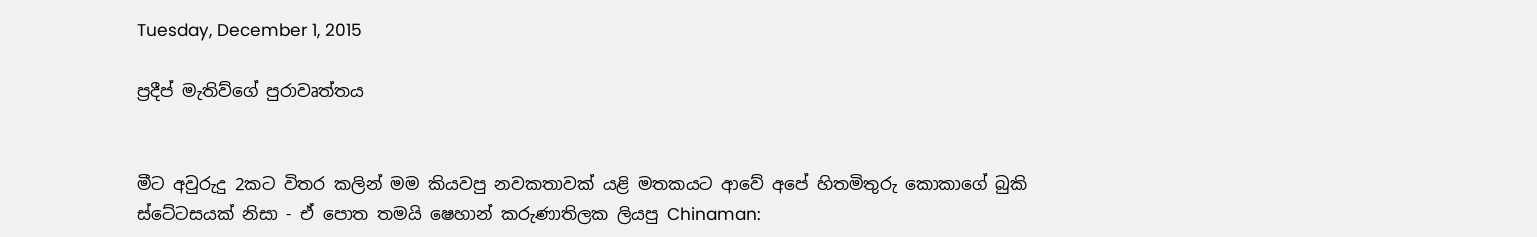Tuesday, December 1, 2015

ප්‍රදීප් මැතිව්ගේ පුරාවෘත්තය


මීට අවුරුදු 2කට විතර කලින් මම කියවපු නවකතාවක් යළි මතකයට ආවේ අපේ හිතමිතුරු කොකාගේ බුකි ස්ටේටසයක් නිසා - ඒ පොත තමයි ෂෙහාන් කරුණාතිලක ලියපු Chinaman: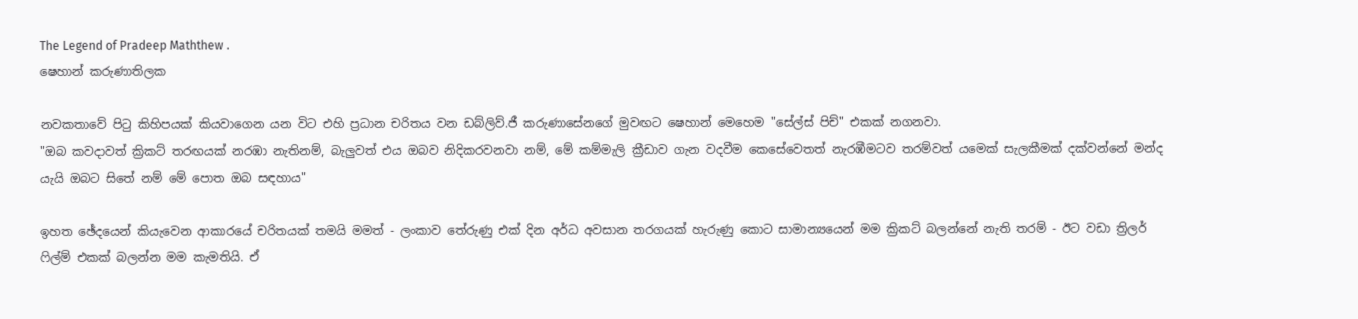The Legend of Pradeep Maththew .
ෂෙහාන් කරුණාතිලක

නවකතාවේ පිටු කිහිපයක් කියවාගෙන යන විට එහි ප්‍රධාන චරිතය වන ඩබ්ලිව්.ජී කරුණාසේනගේ මුවඟට ෂෙහාන් මෙහෙම "සේල්ස් පිච්" එකක් නගනවා.
"ඔබ කවදාවත් ක්‍රිකට් තරඟයක් නරඹා නැතිනම්, බැලුවත් එය ඔබව නිදිකරවනවා නම්, මේ කම්මැලි ක්‍රීඩාව ගැන වදවීම කෙසේවෙතත් නැරඹීමටව තරම්වත් යමෙක් සැලකීමක් දක්වන්නේ මන්ද යැයි ඔබට සිතේ නම් මේ පොත ඔබ සඳහාය"

ඉහත ඡේදයෙන් කියැවෙන ආකාරයේ චරිතයක් තමයි මමත් - ලංකාව තේරුණු එක් දින අර්ධ අවසාන තරගයක් හැරුණු කොට සාමාන්‍යයෙන් මම ක්‍රිකට් බලන්නේ නැති තරම් - ඊට වඩා ත්‍රිලර් ෆිල්ම් එකක් බලන්න මම කැමතියි. ඒ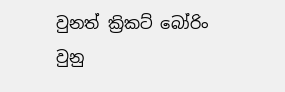වුනත් ක්‍රිකට් බෝරිං වුනු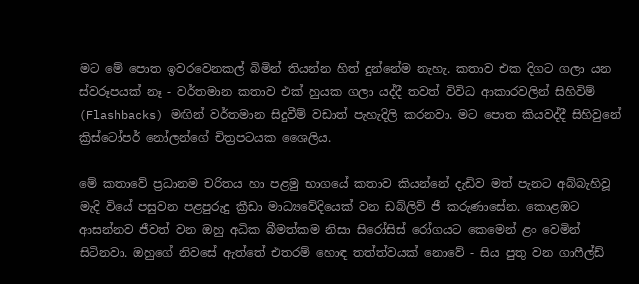මට මේ පොත ඉවරවෙනකල් බිමින් තියන්න හිත් දුන්නේම නැහැ. කතාව එක දිගට ගලා යන ස්වරූපයක් නෑ - වර්තමාන කතාව එක් හුයක ගලා යද්දී තවත් විවිධ ආකාරවලින් සිහිවිම් (Flashbacks) මඟින් වර්තමාන සිදුවීම් වඩාත් පැහැදිලි කරනවා. මට පොත කියවද්දී සිහිවුනේ ක්‍රිස්ටෝපර් නෝලන්ගේ චිත්‍රපටයක ශෛලිය.

මේ කතා‍වේ ප්‍රධානම චරිතය හා පළමු භාගයේ කතාව කියන්නේ දැඩිව මත් පැනට අබ්බැහිවූ මැදි වියේ පසුවන පළපුරුදු ක්‍රීඩා මාධ්‍යවේදියෙක් වන ඩබ්ලිව් ජී කරුණාසේන. කෙ‍ාළඹට ආසන්නව ජීවත් වන ඔහු අධික බීමත්කම නිසා සිරෝසිස් රෝගයට කෙමෙන් ළං වෙමින් සිටිනවා. ඔහුගේ නිවසේ ඇත්තේ එතරම් හොඳ තත්ත්වයක් නොවේ - සිය පුතු වන ගාෆීල්ඩ්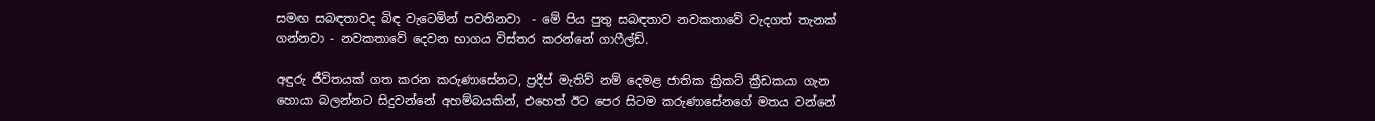සමඟ සබඳතාවද බිඳ වැටෙමින් පවතිනවා  - මේ පිය පුතු සබඳතාව නවකතාවේ වැදගත් තැනක් ගන්නවා - නවකතාවේ දෙවන භාගය විස්තර කරන්නේ ගාෆීල්ඩ්.

අඳුරු ජීවිතයක් ගත කරන කරුණාසේනට, ප්‍රදීප් මැතිව් නම් දෙමළ ජාතික ක්‍රිකට් ක්‍රීඩකයා ගැන හොයා බලන්නට සිදුවන්නේ අහම්බයකින්, එහෙත් ඊට පෙර සිටම කරුණාසේනගේ මතය වන්නේ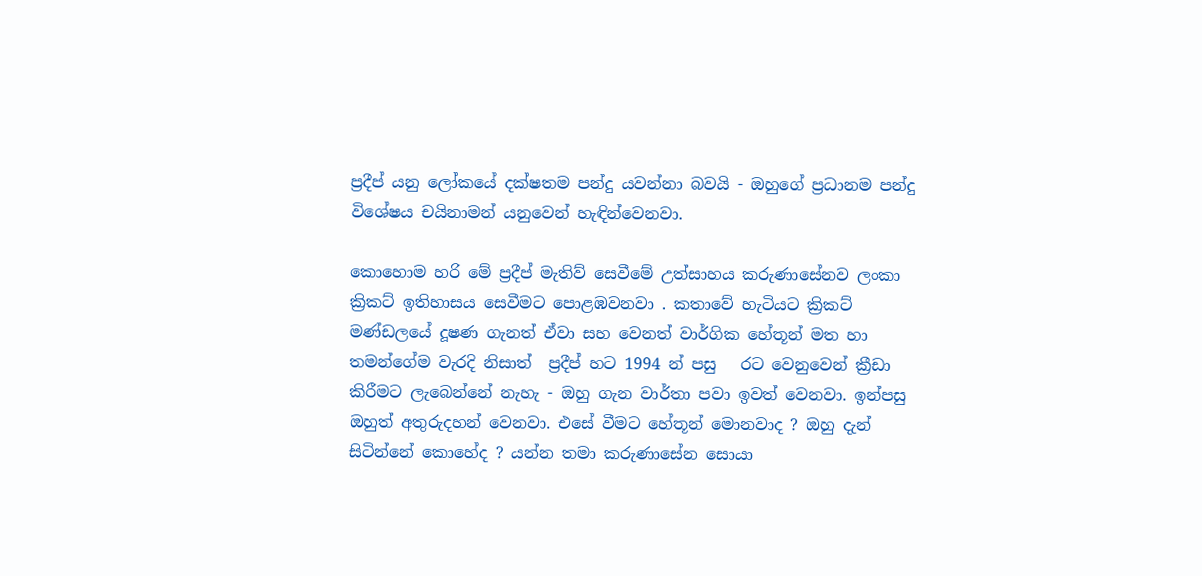ප්‍රදීප් යනු ලෝකයේ දක්ෂතම පන්දු යවන්නා බවයි - ඔහුගේ ප්‍රධානම පන්දු විශේෂය චයිනාමන් යනුවෙන් හැඳින්වෙනවා.

කොහොම හරි මේ ප්‍රදීප් මැතිව් සෙවීමේ උත්සාහය කරුණාසේනව ලංකා ක්‍රිකට් ඉතිහාසය සෙවීමට පොළඹවනවා . කතාවේ හැටියට ක්‍රිකට් මණ්ඩලයේ දූෂණ ගැනත් ඒවා සහ වෙනත් වාර්ගික හේතූන් මත හා තමන්ගේම වැරදි නිසාත්  ප්‍රදීප් හට 1994 න් පසු   රට වෙනුවෙන් ක්‍රීඩා කිරීමට ලැබෙන්නේ නැහැ - ඔහු ගැන වාර්තා පවා ඉවත් වෙනවා. ඉන්පසු ඔහුත් අතුරුදහන් වෙනවා. එසේ වීමට හේතූන් මොනවාද ? ඔහු දැන් සිටින්නේ කොහේද ? යන්න තමා කරුණාසේන සොයා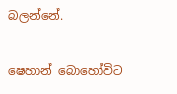බලන්නේ.

ෂෙහාන් බොහෝවිට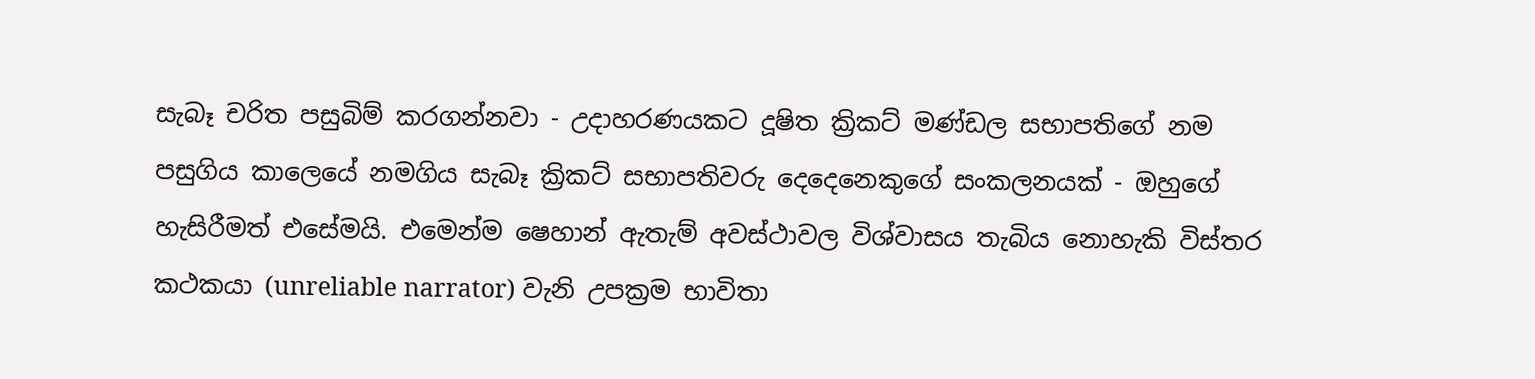සැබෑ චරිත පසුබිම් කරගන්නවා - උදාහරණයකට දූෂිත ක්‍රිකට් මණ්ඩල සභාපතිගේ නම පසුගිය කාලෙයේ නමගිය සැබෑ ක්‍රිකට් සභාපතිවරු දෙදෙනෙකුගේ සංකලනයක් - ඔහුගේ හැසිරීමත් එසේමයි. එමෙන්ම ෂෙහාන් ඇතැම් අවස්ථාවල විශ්වාසය තැබිය නොහැකි විස්තර කථකයා (unreliable narrator) වැනි උපක්‍රම භාවිතා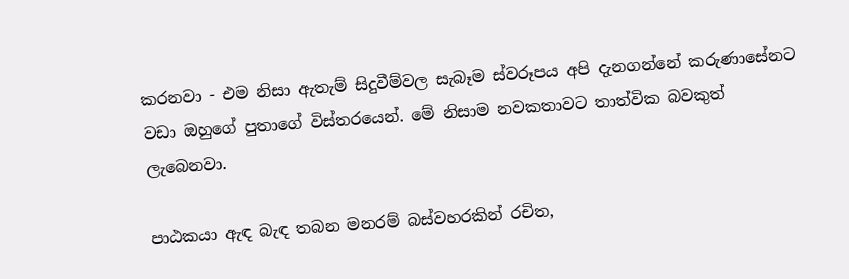කරනවා - එම නිසා ඇතැම් සිදුවීම්වල සැබෑම ස්වරූපය අපි දැනගන්නේ කරුණාසේනට වඩා ඔහුගේ පුතාගේ විස්තරයෙන්. මේ නිසාම නවකතාවට තාත්වික බවකුත් ලැබෙනවා.

පාඨකයා ඇඳ බැඳ තබන මනරම් බස්වහරකින් රචිත,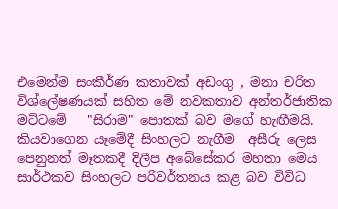එමෙන්ම සංකීර්ණ කතාවක් අඩංගු , මනා චරිත විශ්ලේෂණයක් සහිත මේ නවකතාව අන්තර්ජාතික මට්ටමේ   "සිරාම" පොතක් බව මගේ හැඟීමයි. කියවාගෙන යෑමේදී සිංහලට නැගීම  අසීරු ලෙස පෙනුනත් මෑතකදී දිලීප අබේසේකර මහතා මෙය සාර්ථකව සිංහලට පරිවර්තනය කළ බව විවිධ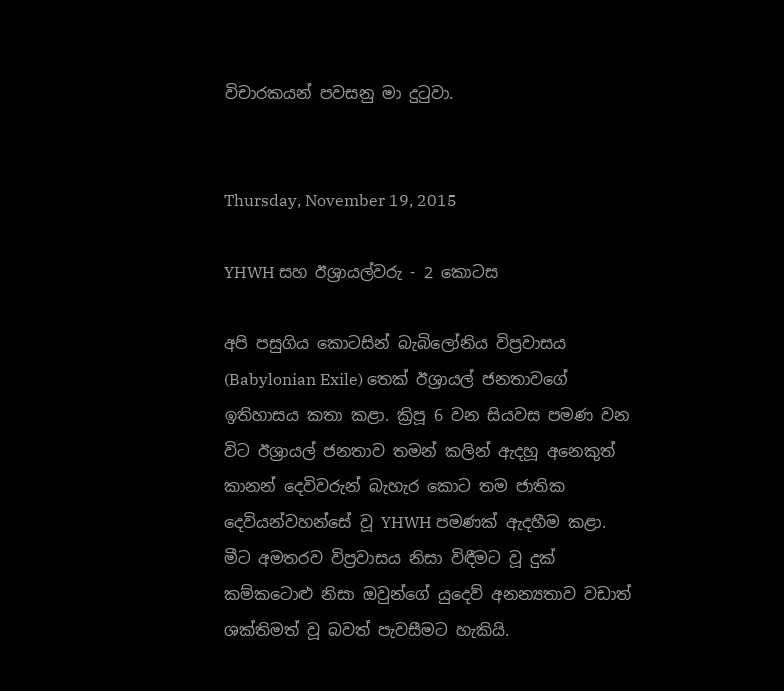විචාරකයන් පවසනු මා දුටුවා.


Thursday, November 19, 2015

YHWH සහ ඊශ්‍රායල්වරු - 2 කොටස

අපි පසුගිය කොටසින් බැබිලෝනිය විප්‍රවාසය (Babylonian Exile) තෙක් ඊශ්‍රායල් ජනතාව‍ගේ ඉතිහාසය කතා කළා. ක්‍රිපූ 6 වන සියවස පමණ වන විට ඊශ්‍රායල් ජනතාව තමන් කලින් ඇදහූ අනෙකුත් කානන් දෙවිවරුන් බැහැර කො‍ට තම ජාතික දෙවියන්වහන්සේ වූ YHWH පමණක් ඇදහීම කළ‍ා. මීට අමතරව විප්‍රවාසය නිසා විඳීමට වූ දුක් කම්කටොළු නිසා ඔවුන්ගේ යුදෙව් අනන්‍යතාව වඩාත් ශක්තිමත් වූ බවත් පැවසීමට හැකියි.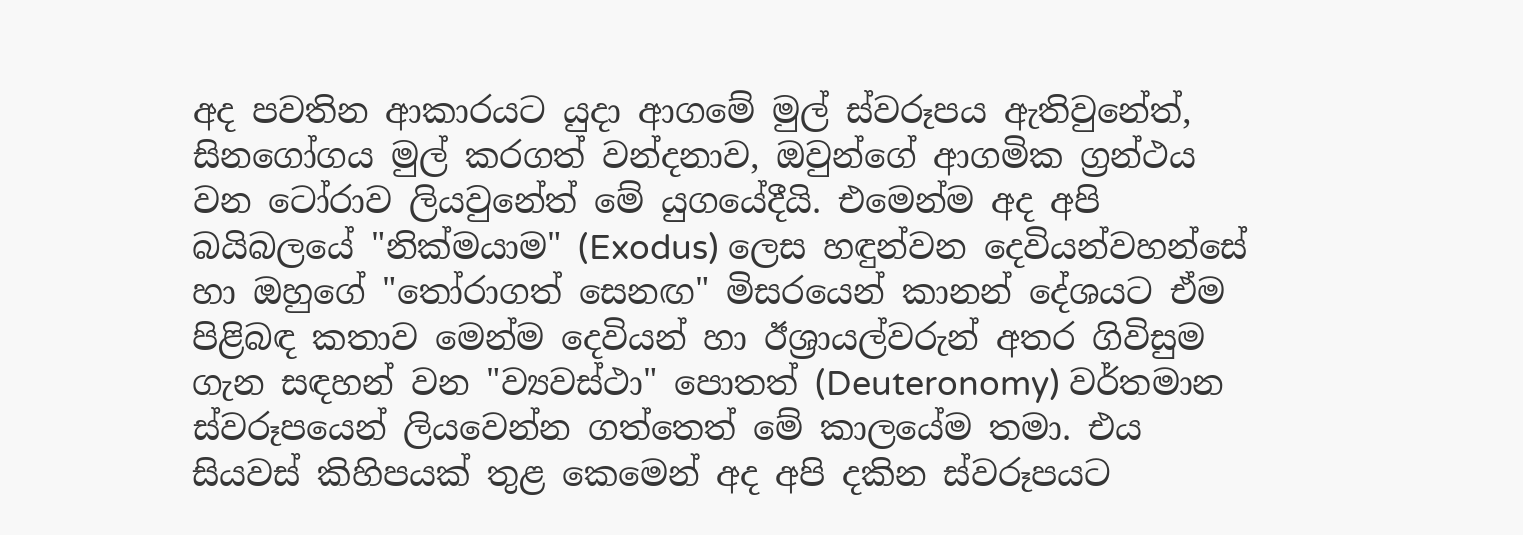අද පවතින ආකාරයට යුදා ආගමේ මුල් ස්වරූපය ඇතිවුනේත්, සිනගෝගය මුල් කරගත් වන්දනාව, ඔවුන්ගේ ආගමික ග්‍රන්ථය වන ටෝරාව ලියවුනේත් මේ යුගයේදීයි. එමෙන්ම අද අපි බයිබලයේ "නික්මයාම" (Exodus) ලෙස හඳුන්වන දෙවියන්වහන්සේ හා ඔහුගේ "තෝරාගත් සෙනඟ" මිසරයෙන් කානන් දේශයට ඒම පිළිබඳ කතාව මෙන්ම දෙවියන් හා ඊශ්‍රායල්වරුන් අතර ගිවිසුම ගැන සඳහන් වන "ව්‍යවස්ථා" පොතත් (Deuteronomy) වර්තමාන ස්වරූපයෙන් ලියවෙන්න ගත්තෙත් මේ කාලයේම තමා. එය සියවස් කිහිපයක් තුළ කෙමෙන් අද අපි දකින ස්වරූපයට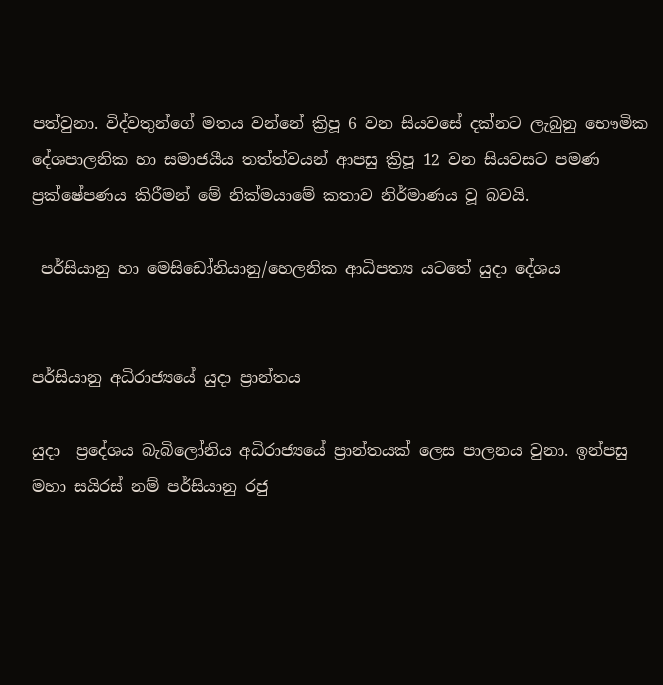පත්වුනා. විද්වතුන්ගේ මතය වන්නේ ක්‍රිපූ 6 වන සියවසේ දක්නට ලැබුනු භෞමික දේශපාලනික හා සමාජයීය තත්ත්වයන් ආපසු ක්‍රිපූ 12 වන සියවසට පමණ ප්‍රක්ෂේපණය කිරීමන් මේ නික්මයාමේ කතාව නිර්මාණය වූ බවයි.

 පර්සියානු හා මෙසිඩෝනියානු/හෙලනික ආධිපත්‍ය යටතේ යුදා දේශය


පර්සියානු අධිරාජ්‍යයේ යුදා ප්‍රාන්තය

යුදා  ප්‍රදේශය බැබිලෝනිය අධිරාජ්‍යයේ ප්‍රාන්තයක් ලෙස පාලනය වුනා. ඉන්පසු මහා සයිරස් නම් පර්සියානු රජු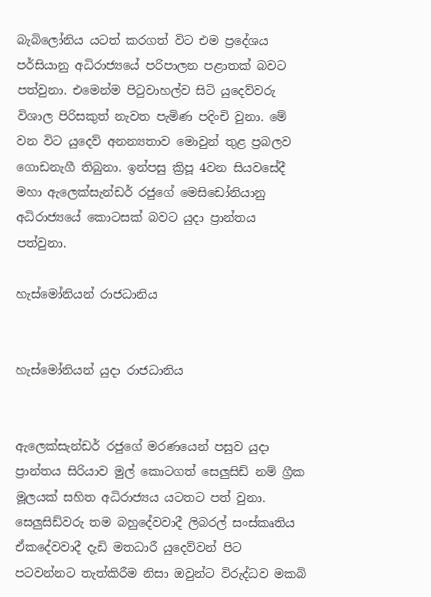බැබිලෝනිය යටත් කරගත් විට එම ප්‍රදේශය පර්සියානු අධිරාජ්‍යයේ පරිපාලන පළාතක් බවට පත්වුනා. එමෙන්ම පිටුවාහල්ව සිටි යුදෙව්වරු විශාල පිරිසකුත් නැවත පැමිණ පදිංචි වුනා. මේ වන විට යුදෙව් අනන්‍යතාව මොවුන් තුළ ප්‍රබලව ගොඩනැගී තිබුනා. ඉන්පසු ක්‍රිපූ 4වන සියවසේදී මහා ඇලෙක්සැන්ඩර් රජුගේ මෙසිඩෝනියානු අධිරාජ්‍යයේ කොටසක් බවට යුදා ප්‍රාන්තය පත්වුනා.

හැස්මෝනියන් රාජධානිය


හැස්මෝනියන් යුදා රාජධානිය


ඇලෙක්සැන්ඩර් රජු‍ගේ මරණයෙන් පසුව යුදා ප්‍රාන්තය සිරියාව මුල් කොටගත් සෙලුසිඩ් නම් ග්‍රීක මූලයක් සහිත අධිරාජ්‍යය යටතට පත් වුනා. සෙලුසිඩ්වරු තම බහුදේවවාදී ලිබරල් සංස්කෘතිය ඒකදේවවාදී දැඩි මතධාරී යුදෙව්වන් පිට පටවන්නට තැත්කිරීම නිසා ඔවුන්ට විරුද්ධව මකබි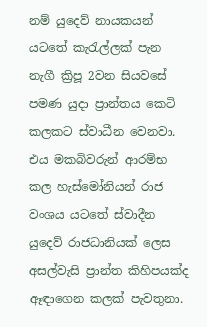නම් යුදෙව් නායකයන් යටතේ කැරැල්ලක් පැන නැගී ක්‍රිපූ 2වන සියවසේ පමණ යුදා ප්‍රාන්තය කෙටි කලකට ස්වාධීන වෙනවා. එය මකබිවරුන් ආරම්භ කල හැස්මෝනියන් රාජ වංශය යටතේ ස්වාදීන යුදෙව් රාජධානියක් ලෙස අසල්වැසි ප්‍රාන්ත කිහිපයක්ද ඈඳාගෙන කලක් පැවතුනා.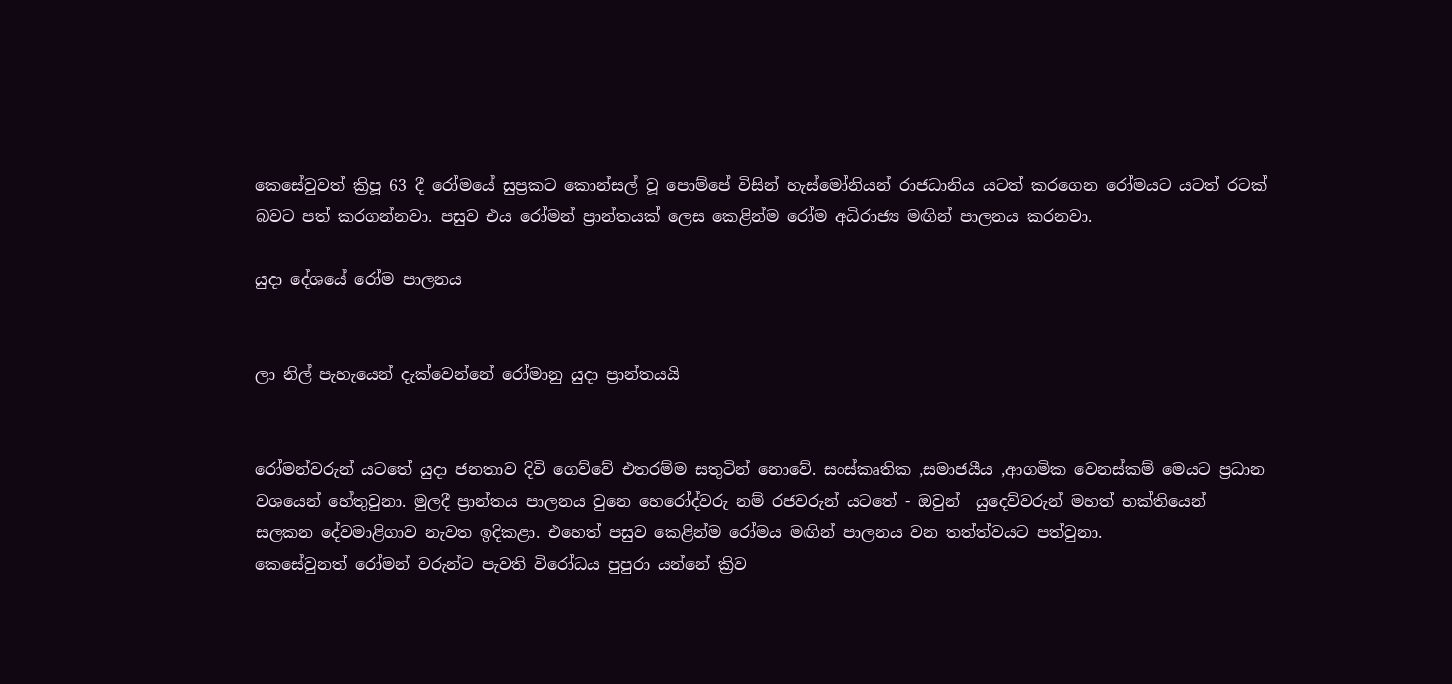කෙසේවුවත් ක්‍රිපූ 63 දී රෝමයේ සුප්‍රකට කොන්සල් වූ පොම්පේ විසින් හැස්මෝනියන් රාජධානිය යටත් කරගෙන රෝමයට යටත් රටක් බවට පත් කරගන්නවා. පසුව එය රෝමන් ප්‍රාන්තයක් ලෙස කෙළින්ම රෝම අධිරාජ්‍ය මඟින් පාලනය කරනවා.

යුදා දේශ‍යේ රෝම පාලනය


ලා නිල් පැහැයෙන් දැක්වෙන්නේ රෝමානු යුදා ප්‍රාන්තයයි


රෝමන්වරුන්‍ යටතේ යුදා ජනතාව දිවි ගෙව්වේ එතරම්ම සතුටින් නො‍වේ. සංස්කෘතික ,සමාජයීය ,ආගමික වෙනස්කම් මෙයට ප්‍රධාන වශයෙන් හේතුවුනා. මුලදී ප්‍රාන්තය පාලනය වුනෙ හෙරෝද්වරු නම් රජවරුන් යටතේ - ඔවුන්  යුදෙව්වරුන් මහත් භක්තියෙන් සලකන දේවමාළිගාව නැවත ඉදිකළා. එහෙත් පසුව කෙළින්ම රෝමය මඟින් පාලනය වන තත්ත්වයට පත්වුනා.
කෙසේවුනත් රෝමන් වරුන්ට පැවති විරෝධය පුපුරා යන්නේ ක්‍රිව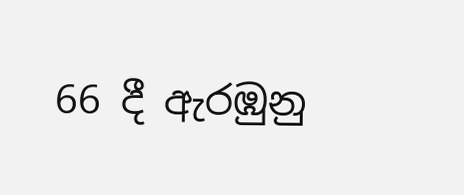66 දී ඇරඹුනු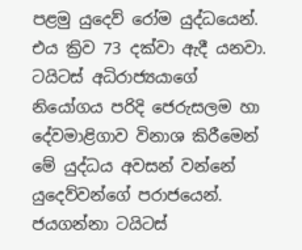පළමු යුදෙව් රෝම යුද්ධයෙන්. එය ක්‍රිව 73 දක්වා ඇදී යනවා. ටයිටස් අධිරාජ්‍යයාගේ නියෝගය පරිදි ජෙරුසලම හා දේවමාළිගාව විනාශ කිරීමෙන් මේ යුද්ධය අවසන් වන්නේ යුදෙව්වන්ගේ පරාජයෙන්. ජයගන්නා ටයිටස්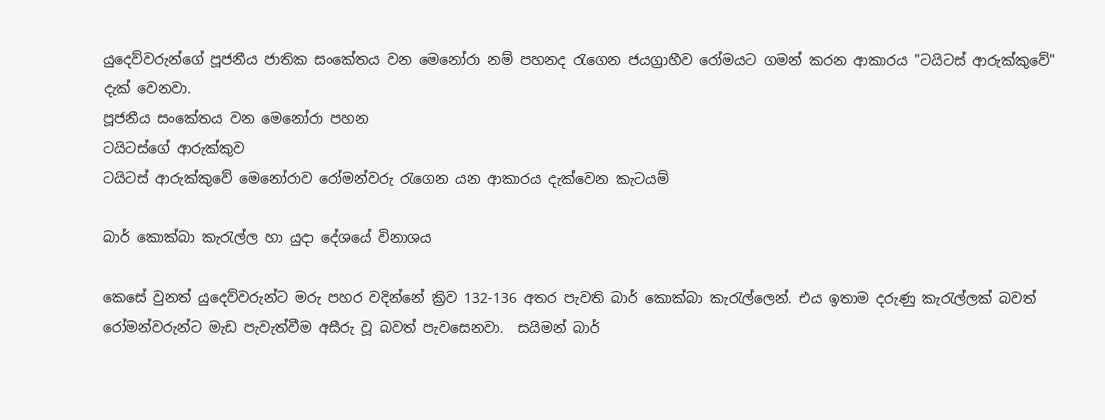යුදෙව්වරුන්ගේ පූජනීය ජාතික සංකේතය වන මෙනෝරා නම් පහනද රැගෙන ජයග්‍රාහීව රෝමයට ගමන් කරන ආකාරය "ටයිටස් ආරුක්කුවේ" දැක්‍ වෙනවා.
පූජනීය සංකේතය වන මෙනෝරා පහන
ටයිටස්ගේ ආරුක්කුව
ටයිටස් ආරුක්කුවේ මෙනෝරාව රෝමන්වරු රැගෙන යන ආකාරය දැක්වෙන කැටයම්

බාර් ‍කොක්බා කැරැල්ල හා යුදා දේශයේ විනාශය

කෙසේ වුනත් යුදෙව්වරුන්ට මරු පහර වදින්නේ ක්‍රිව 132-136 අතර පැවති බාර් කොක්බා කැරැල්ලෙන්. එය ඉතාම දරුණු කැරැල්ලක් බවත් රෝමන්වරුන්ට මැඩ පැවැත්වීම අසීරු වූ බවත් පැවසෙනවා.  සයිමන් බාර්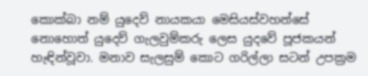කොක්බා නම් යුදෙව් නායකයා මෙසියස්වහන්සේ නොහොත් යුදෙව් ගැලවුම්කරු ලෙස යුදවේ පූජකයන් හැඳින්වූවා. මනාව සැලසුම් කොට ගරිල්ලා සටන් උපක්‍රම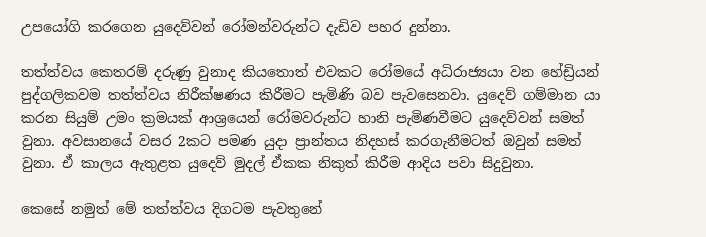උපයෝගි කරගෙන යුදෙව්වන් රෝමන්වරුන්ට දැඩිව පහර දුන්නා.

තත්ත්වය කෙතරම් දරුණු වුනාද කියතොත් එවකට රෝමයේ අධිරාජ්‍යයා වන හේඩ්‍රියන් පුද්ගලිකවම තත්ත්වය නිරීක්ෂණය කිරීමට පැමිණි බව පැවසෙනවා. යුදෙව් ගම්මාන යා කරන සියුම් උමං ක්‍රමයක් ආශ්‍රයෙන් රෝමවරුන්ට හානි පැමිණවීමට යුදෙව්වන් සමත් වුනා. අවසානයේ වසර 2කට පමණ යු‍දා ප්‍රාන්තය නිදහස් කරගැනීමටත් ඔවුන් සමත් වුනා. ඒ කාලය ඇතුළත යුදෙව් මුදල් ඒකක නිකුත් කිරීම ආදිය පවා සිදුවුනා.

කෙසේ නමුත් මේ තත්ත්වය දිගටම පැවතුනේ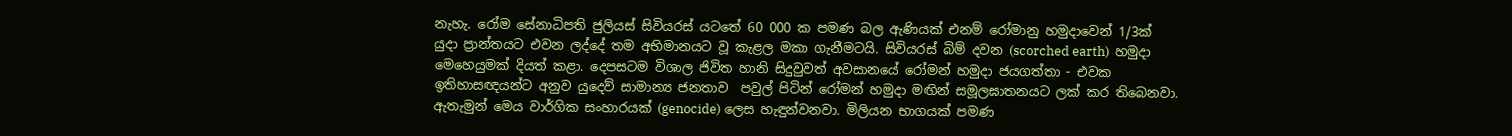නැහැ. රෝම සේනාධිපති ජුලියස් සිවියරස් යටතේ 60 000 ක පමණ බල ඇණියක් එනම් රෝමානු හමුදාවෙන් 1/3ක්  යුදා ප්‍රාන්තයට එවන ලද්දේ තම අභිමානයට වූ කැළල මකා ගැනීමටයි. සිවියරස් බිම් දවන (scorched earth)  හමුදා මෙහෙයුමක් දියත් කළා. දෙපසටම විශාල ජිවිත හානි සිදුවුවත් අවසානයේ රෝමන් හමුදා ජයගත්තා - එවක ඉතිහාසඥයන්ට අනුව යුදෙව් සාමාන්‍ය ජනතාව  පවුල් පිටින් රෝමන් හමුදා මඟින් සමූලඝාතනයට ලක් කර තිබෙනවා. ඇතැමුන් මෙය වාර්ගික සංහාරයක් (genocide) ලෙස හැඳුන්වනවා. මිලියන භාගයක් පමණ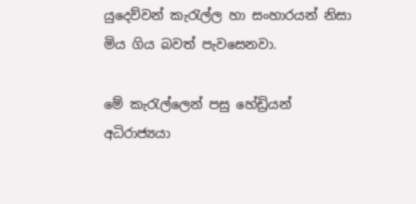යුදෙව්වන් කැරැල්ල හා සංහාරයන් නිසා මිය ගිය බවත් පැවසෙනවා.

මේ කැරැල්ලෙන් පසු හේඩ්‍රියන් අධිරාජ්‍යයා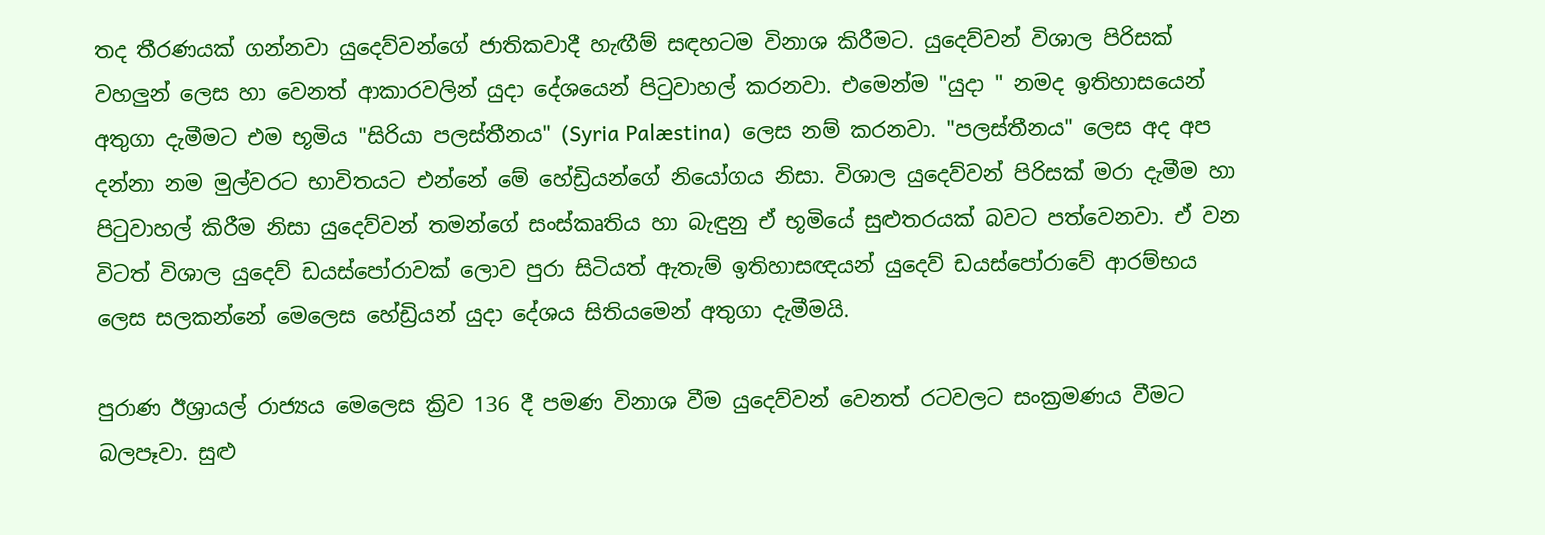තද තීරණයක් ගන්නවා යුදෙව්වන්ගේ ජාතිකවාදී හැඟීම් සඳහටම විනාශ කිරීමට. යුදෙව්වන් විශාල පිරිසක් වහලුන් ලෙස හා වෙනත් ආකාරවලින් යුදා දේශයෙන් පිටුවාහල් කරනවා. එමෙන්ම "යුදා " නමද ඉතිහාසයෙන් අතුගා දැමීමට එම භූමිය "සිරියා පලස්තීනය" (Syria Palæstina)  ලෙස නම් කරනවා. "පලස්තීනය" ලෙස අද අප දන්නා නම මුල්වරට භාවිතයට එන්නේ මේ හේඩ්‍රියන්ගේ නියෝගය නිසා. විශාල යුදෙව්වන් පිරිසක් මරා දැමීම හා පිටුවාහල් කිරීම නිසා යුදෙව්වන් තමන්ගේ සංස්කෘතිය හා බැඳුනු ඒ භූමියේ සුළුතරයක් බවට පත්වෙනවා. ඒ වන විටත් විශාල යුදෙව් ඩයස්පෝරාවක් ලොව පුරා සිටියත් ඇතැම් ඉතිහාසඥයන් යුදෙව් ඩයස්පෝරාවේ ආරම්භය ලෙස සලකන්නේ මෙලෙස හේඩ්‍රියන් යුදා දේශය සිතියමෙන් අතුගා දැමීමයි.

පුරාණ ඊශ්‍රායල් රාජ්‍යය මෙලෙස ක්‍රිව 136 දී පමණ විනාශ වීම යුදෙව්වන් වෙනත් රටවලට සංක්‍රමණය වීමට බලපෑවා. සුළු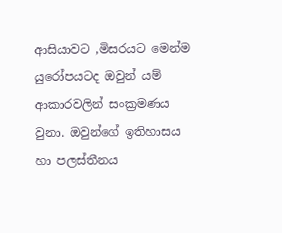ආසියාවට ,මිසරයට මෙන්ම යුරෝපයටද ඔවුන් යම් ආකාරවලින් සංක්‍රමණය වුනා. ඔවුන්ගේ ඉතිහාසය හා පලස්තීනය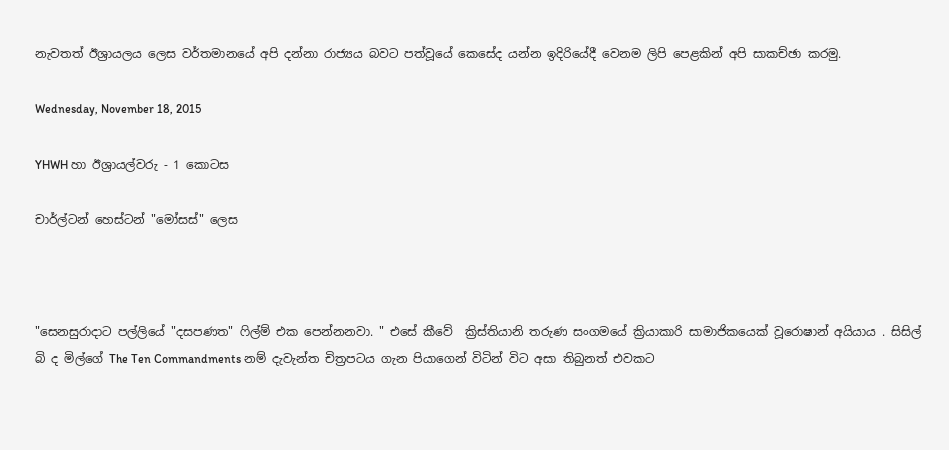නැවතත් ඊශ්‍රායලය ලෙස වර්තමානයේ අපි දන්නා රාජ්‍යය බවට පත්වූයේ කෙසේද යන්න ඉදිරියේදී වෙනම ලිපි පෙළකින් අපි සාකච්ඡා කරමු.

Wednesday, November 18, 2015

YHWH හා ඊශ්‍රායල්වරු - 1 කොටස

චාර්ල්ටන් හෙස්ටන් "මෝසස්" ලෙස



"සෙනසුරාදාට පල්ලියේ "දසපණත" ෆිල්ම් එක පෙන්නනවා. " එසේ කීවේ  ක්‍රිස්තියානි තරුණ සංගමයේ ක්‍රියාකාරි සාමාජිකයෙක් වූරොෂාන් අයියාය . සිසිල් බි ද මිල්ගේ The Ten Commandments නම් දැවැන්ත චිත්‍රපටය ගැන පියාගෙන් විටින් විට අසා තිබුනත් එවකට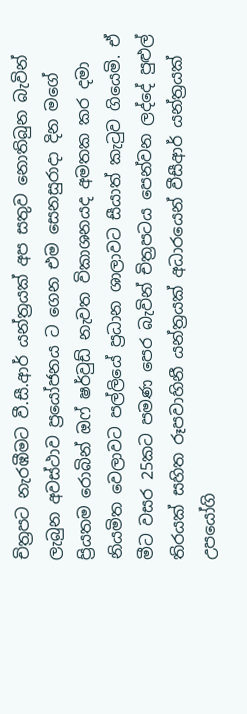චිත්‍රපට නැරඹීමට වී.සී.ආර් යන්ත්‍රයක් අප සතුව නොතිබුන බැවින් ලැබුන අවස්ථාව ප්‍රයෝජනය ට ගෙන එම සෙනසුරාදා දින මගේ ප්‍රියතම රොබින් ඔෆ් ෂර්වුඩ් නැවත විකාශනයද අමතක කර දමා නියමිත වෙලාවට පල්ලියේ ප්‍රධාන ශාලාවට සීයාත් කැටුව ගියෙමි. ඒ මීට වසර 25කට පමණ පෙර බැවින් චිත්‍රපටය පෙන්වන ලද්දේ පුළුල් තිරයක් සහිත රූපවාහිනී යන්ත්‍රයක් අධාරයෙන් වීසීආර් යන්ත්‍රයක් උපයෝගි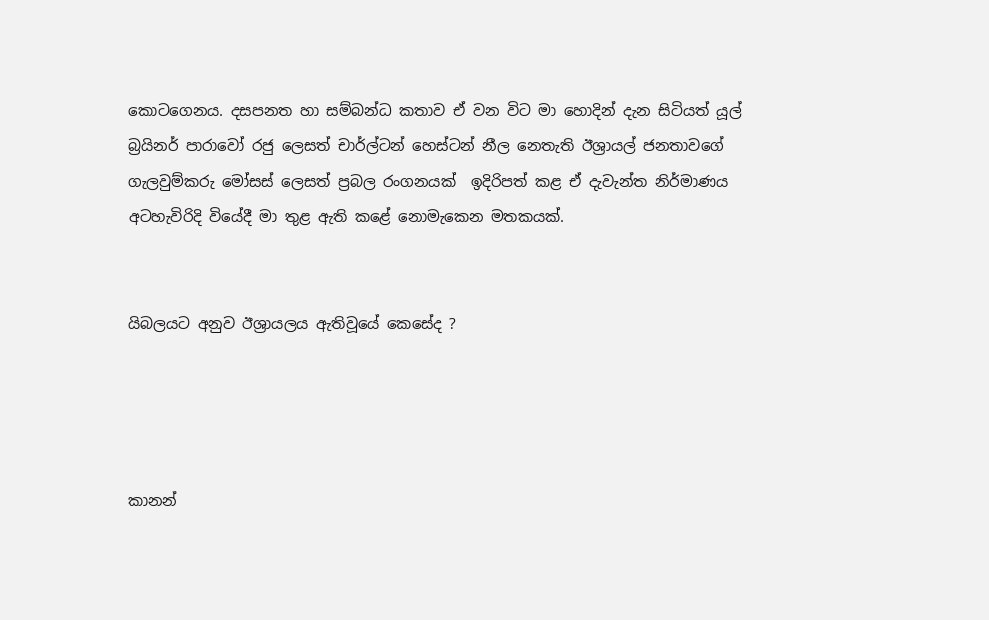කොටගෙනය. දසපනත හා සම්බන්ධ කතාව ඒ වන විට මා හොදින් දැන සිටියත් යූල් බ්‍රයිනර් පාරාවෝ රජු ලෙසත් චාර්ල්ටන් හෙස්ටන් නීල නෙතැති ඊශ්‍රායල් ජනතාවගේ ගැලවුම්කරු මෝසස් ලෙසත් ප්‍රබල රංගනයක්  ඉදිරිපත් කළ ඒ දැවැන්ත නිර්මාණය අටහැවිරිදි වියේදී මා තුළ ඇති කළේ නොමැකෙන මතකයක්.


යිබලයට අනුව ඊශ්‍රායලය ඇතිවූයේ කෙසේද ?




කානන්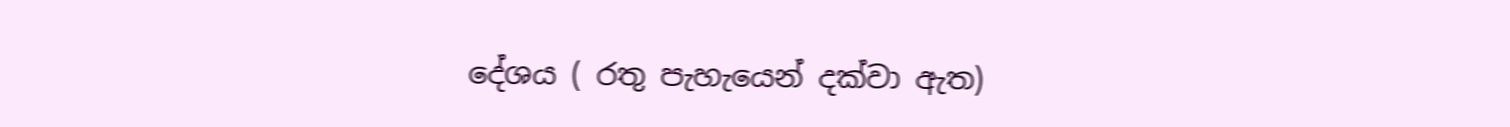දේශය ( රතු පැහැයෙන් දක්වා ඇත)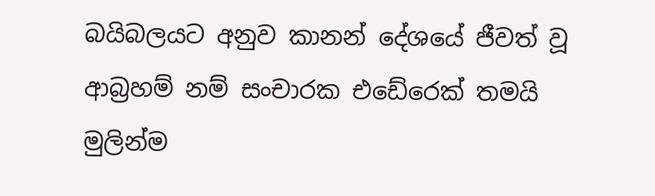බයිබලයට අනුව කානන් දේශයේ ජීවත් වූ ආබ්‍රහම් නම් සංචාරක එඩේරෙක් තමයි මුලින්ම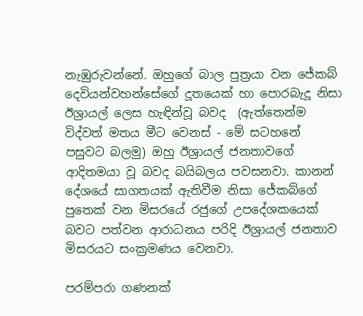නැඹුරුවන්නේ. ඔහුගේ බාල පුත්‍රයා වන ජේකබ් දෙවියන්වහන්සේගේ දූතයෙක් හා පොරබැදූ නිසා ඊශ්‍රායල් ලෙස හැඳින්වූ බවද  (ඇත්තෙන්ම විද්වත් මතය මීට වෙනස් - මේ සටහනේ පසුවට බලමු) ඔහු ඊශ්‍රායල් ජනතාවගේ ආදිතමයා වූ බවද බයිබලය පවසනවා. කානන් දේශයේ සාගතයක් ඇතිවීම නිසා ජේකබ්ගේ පුතෙක් වන මිසරයේ රජුගේ උපදේශකයෙක් බවට පත්වන ආරාධනය පරිදි ඊශ්‍රායල් ජනතාව මිසරයට සංක්‍රමණය වෙනවා.

පරම්පරා ගණනක්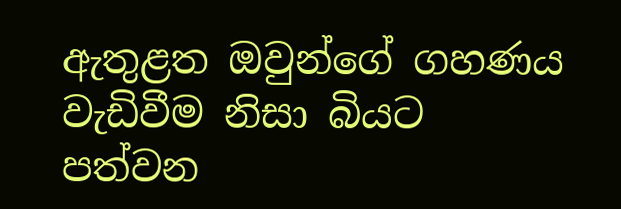ඇතුළත ඔවුන්ගේ ගහණය වැඩිවීම නිසා බියට පත්වන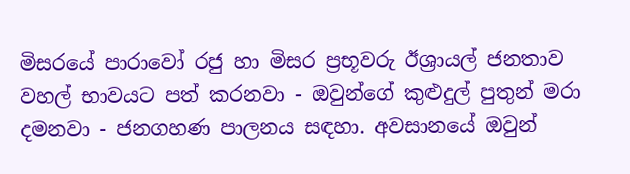මිසරයේ පාරාවෝ රජු හා මිසර ප්‍රභූවරු ඊශ්‍රායල් ජනතාව වහල් භාවයට පත් කරනවා - ඔවුන්ගේ කුළුදුල් පුතුන් මරා දමනවා - ජනගහණ පාලනය සඳහා. අවසානයේ ඔවුන්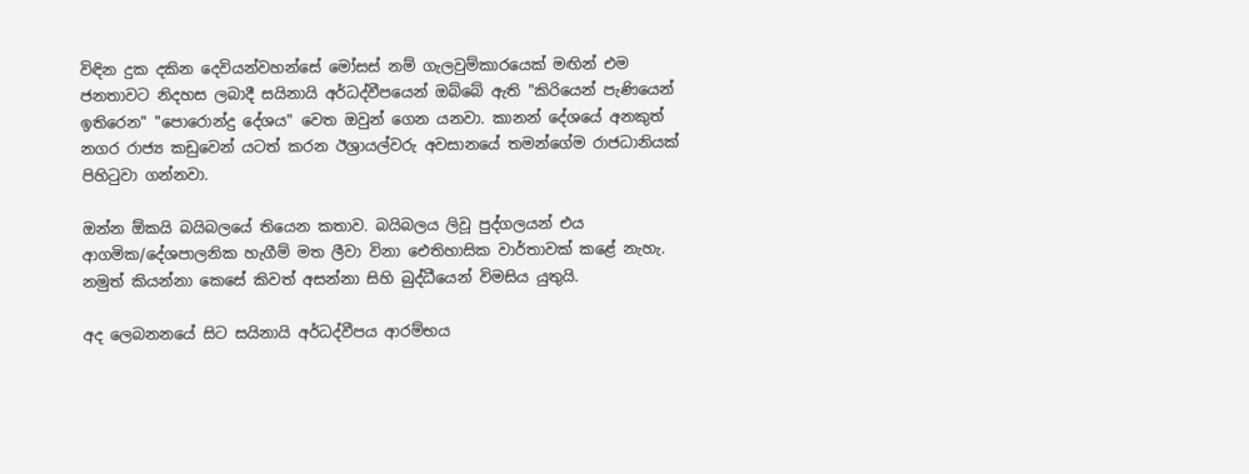විඳින දුක දකින දෙවියන්වහන්‍සේ මෝසස් නම් ගැලවුම්කාරයෙක් මඟින් එම ජනතාවට නිදහස ලබාදී සයිනායි අර්ධද්වීපයෙන් ඔබ්බේ ඇති "කිරියෙන් පැණියෙන් ඉතිරෙන" "පොරොන්දු දේශය" වෙත ඔවුන් ගෙන යනවා. කානන් දේශයේ අනකුත් නගර රාජ්‍ය කඩුවෙන් යටත් කරන ඊශ්‍රායල්වරු අවසානයේ තමන්ගේම රාජධානියක් පිහිටුවා ගන්නවා.

ඔන්න ඕකයි බයිබලයේ තියෙන කතාව. බයිබලය ලිවූ පුද්ගලයන් එය ආගමික/දේශපාලනික හැගීම් මත ලීවා විනා ඓතිහාසික වාර්තාවක් කළේ නැහැ. නමුත් කියන්නා කෙසේ කිවත් අසන්නා සිහි බුද්ධීයෙන් විමසිය යුතුයි.

අද ලෙබනනයේ සිට සයිනායි අර්ධද්වීපය ආරම්භය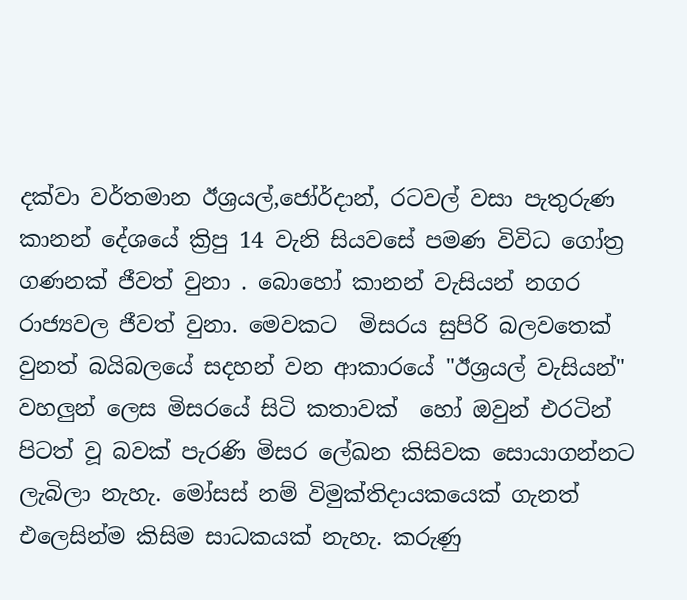දක්වා වර්තමාන ඊශ්‍රයල්,ජෝර්දාන්, රටවල් වසා පැතුරුණ කානන් දේශයේ ක්‍රිපු 14 වැනි සියවසේ පමණ විවිධ ගෝත්‍ර ගණනක් ජීවත් වුනා . බොහෝ කානන් වැසියන් නගර රාජ්‍යවල ජීවත් වුනා. මෙවකට  මිසරය සුපිරි බලවතෙක් වුනත් බයිබලයේ සදහන් වන ආකාරයේ "ඊශ්‍රයල් වැසියන්" වහලුන් ලෙස මිසරයේ සිටි කතාවක්  හෝ ඔවුන් එරටින් පිටත් වූ බවක් පැරණි මිසර ලේඛන කිසිවක සොයාගන්නට ලැබිලා නැහැ. මෝසස් නම් විමුක්තිදායකයෙක් ගැනත් එලෙසින්ම කිසිම සාධකයක් නැහැ. කරුණු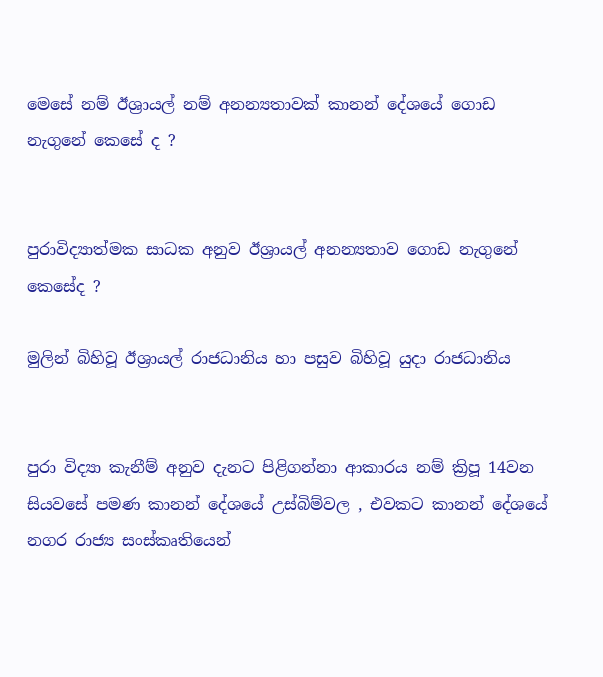මෙසේ නම් ඊශ්‍රායල් නම් අනන්‍යතාවක් කානන් දේශයේ ගොඩ නැගුනේ කෙසේ ද ?


පුරාවිද්‍යාත්මක සාධක අනුව ඊශ්‍රායල් අනන්‍යතාව ගොඩ නැගුනේ කෙ‍සේද ?

මුලින් බිහිවූ ඊශ්‍රායල් රාජධානිය හා පසුව බිහිවූ යුදා රාජධානිය


පුරා විද්‍යා කැනීම් අනුව දැනට පිළිගන්නා ආකාරය නම් ක්‍රිපූ 14වන සියවසේ පමණ කානන් දේශයේ උස්බිම්වල , එවකට කානන් දේශයේ නගර රාජ්‍ය සංස්කෘතියෙන්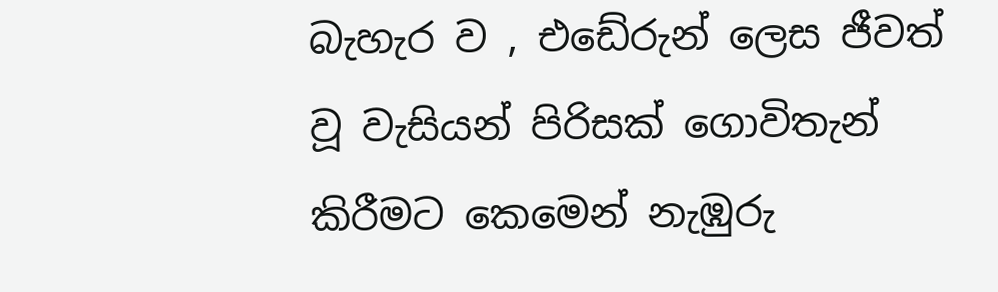බැහැර ව , එඩේරුන් ලෙස ජීවත් වූ වැසියන් පිරිසක් ගොවිතැන් කිරීමට කෙමෙන් නැඹුරු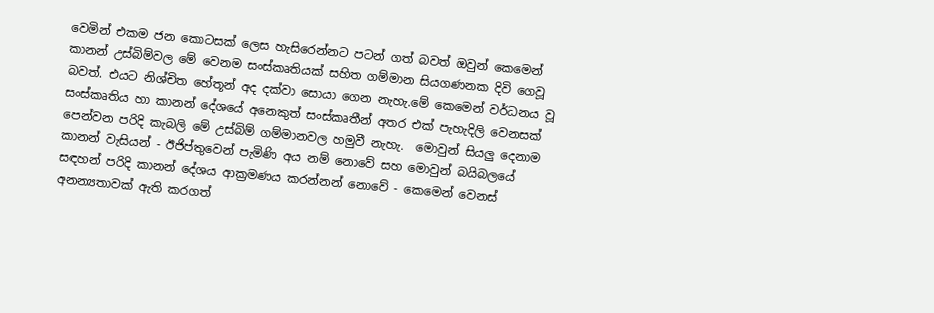වෙමින් එකම ජන කෙ‍ාටසක් ලෙස හැසිරෙන්නට පටන් ගත් බවත් ඔවුන් කෙමෙන් කානන් උස්බිම්වල මේ වෙනම සංස්කෘතියක් සහිත ගම්මාන සියගණනක දිවි ගෙවූ බවත්. එයට නිශ්චිත හේතූන් අද දක්වා සොයා ගෙන නැහැ.මේ කෙමෙන් වර්ධනය වූ සංස්කෘතිය හා කානන් දේශයේ අනෙකුත් සංස්කෘතීන් අතර එක් පැහැදිලි වෙනසක් පෙන්වන පරිදි කැබලි මේ උස්බිම් ගම්මානවල හමුවී නැහැ.  මොවුන් සියලු දෙනාම කානන් වැසියන් - ඊජිප්තුවෙන් පැමිණි අය නම් නොවේ සහ මොවුන් බයිබලයේ සඳහන් පරිදි කානන් දේශය ආක්‍රමණය කරන්නන් නොවේ - කෙමෙන් වෙනස් අනන්‍යතාවක් ඇති කරගත්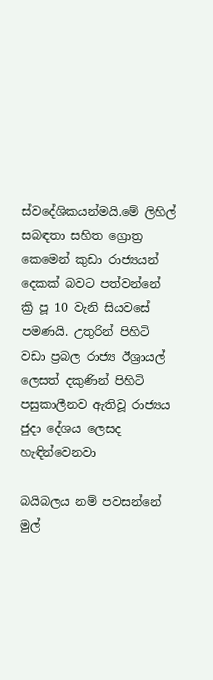ස්වදේශිකයන්මයි.මේ ලිහිල් සබඳතා සහිත ග්‍රොත්‍ර කෙමෙන් කුඩා රාජ්‍යයන් දෙකක් බවට පත්වන්නේ ක්‍රි පූ 10 වැනි සියවසේ පමණයි. උතුරින් පිහිටි වඩා ප්‍රබල රාජ්‍ය ඊශ්‍රායල් ලෙසත් දකුණින් පිහිටි පසුකාලීනව ඇතිවූ රාජ්‍යය ජුදා දේශය ලෙසද හැඳින්වෙනවා

බයිබලය නම් පවසන්නේ මුල්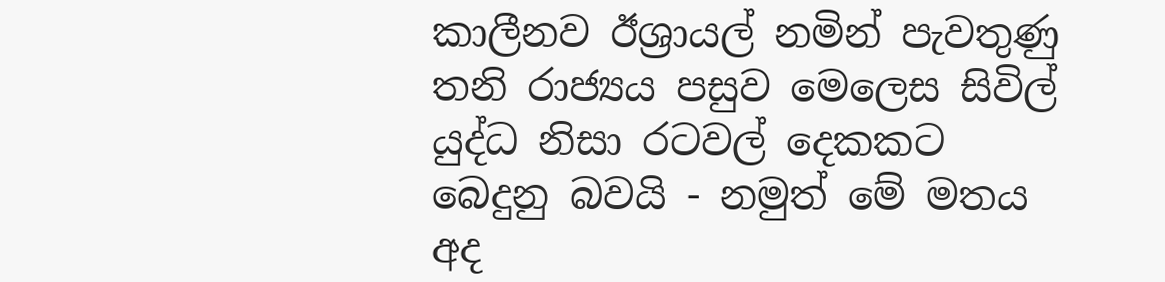කාලීනව ඊශ්‍රායල් නමින් පැවතුණු තනි රාජ්‍යය පසුව මෙලෙස සිවිල් යුද්ධ නිසා රටවල් දෙකකට බෙදුනු බවයි - නමුත් මේ මතය අද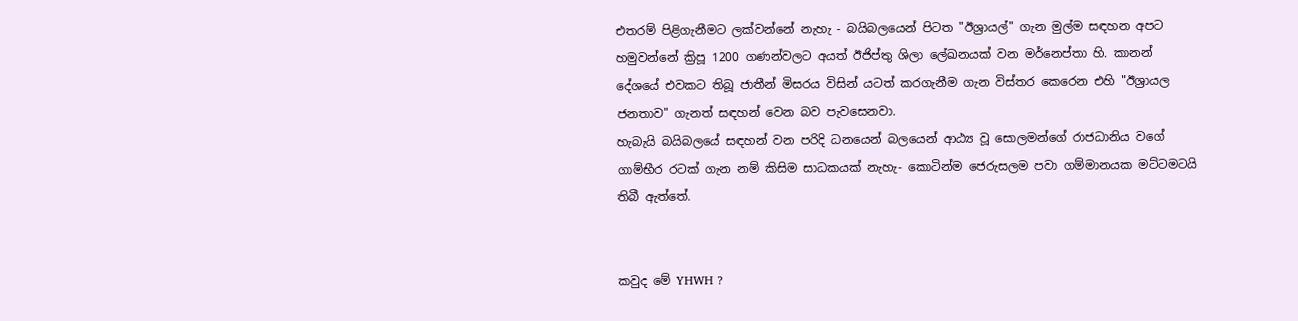එතරම් පිළිගැනීමට ලක්වන්නේ නැහැ - බයිබලයෙන් පිටත "ඊශ්‍රායල්" ගැන මුල්ම සඳහන අපට හමුවන්නේ ක්‍රිපූ 1200 ගණන්වලට අයත් ඊජිප්තු ශිලා ලේඛනයක් වන මර්නෙප්තා හි. කානන් දේශයේ එවකට තිබූ ජාතීන් මිසරය විසින් යටත් කරගැනීම ගැන විස්තර කෙරෙන එහි "ඊශ්‍රායල ජනතාව" ගැනත් සඳහන් වෙන බව පැවසෙනවා.
හැබැයි බයිබලයේ සඳහන් වන පරිදි ධනයෙන් බලයෙන් ආඨ්‍ය වූ සොලමන්ගේ රාජධානිය වගේ ගාම්භීර රටක් ගැන නම් කිසිම සාධකයක් නැහැ- කොටින්ම ජෙරුසලම පවා ගම්මානයක මට්ටමටයි තිබී ඇත්තේ.


කවුද මේ YHWH ?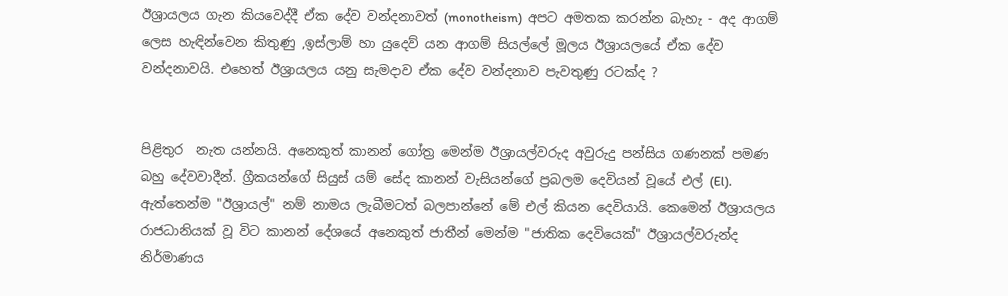ඊශ්‍රායලය ගැන කියවෙද්දී ඒක දේව වන්දනාවත් (monotheism)  අපට අමතක කරන්න බැහැ - අද ආගම් ලෙස හැඳින්වෙන කිතුණු ,ඉස්ලාම් හා යුදෙව් යන ආගම් සියල්ලේ මූලය ඊශ්‍රායලයේ ඒක දේව වන්දනාවයි. එහෙත් ඊශ්‍රායලය යනු සැමදාව ඒක දේව වන්දනාව පැවතුණු රටක්ද ?


පිළිතුර  නැත යන්නයි. අනෙකුත් කානන් ගෝත්‍ර මෙන්ම ඊශ්‍රායල්වරුද අවුරුදු පන්සිය ගණනක් පමණ  බහු දේවවාදීන්. ග්‍රීකයන්ගේ සියුස් යම් සේද කානන් වැසියන්ගේ ප්‍රබලම දෙවියන් වූයේ එල් (El). ඇත්තෙන්ම "ඊශ්‍රායල්" නම් නාමය ලැබීමටත් බලපාන්නේ මේ එල් කියන දෙවියායි. කෙමෙන් ඊශ්‍රායලය රාජධානියක් වූ විට කානන් දේශයේ අනෙකුත් ජාතීන් මෙන්ම "ජාතික දෙවියෙක්" ඊශ්‍රායල්වරුන්ද නිර්මාණය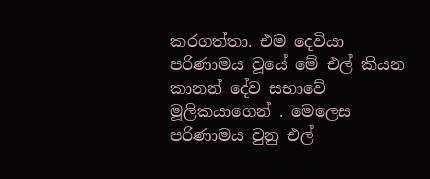කරගත්තා. එම දෙවියා පරිණාමය වූයේ මේ එල් කියන කානන් දේව සභාවේ මූලිකයාගෙන් . මෙලෙස පරිණාමය වුනු එල්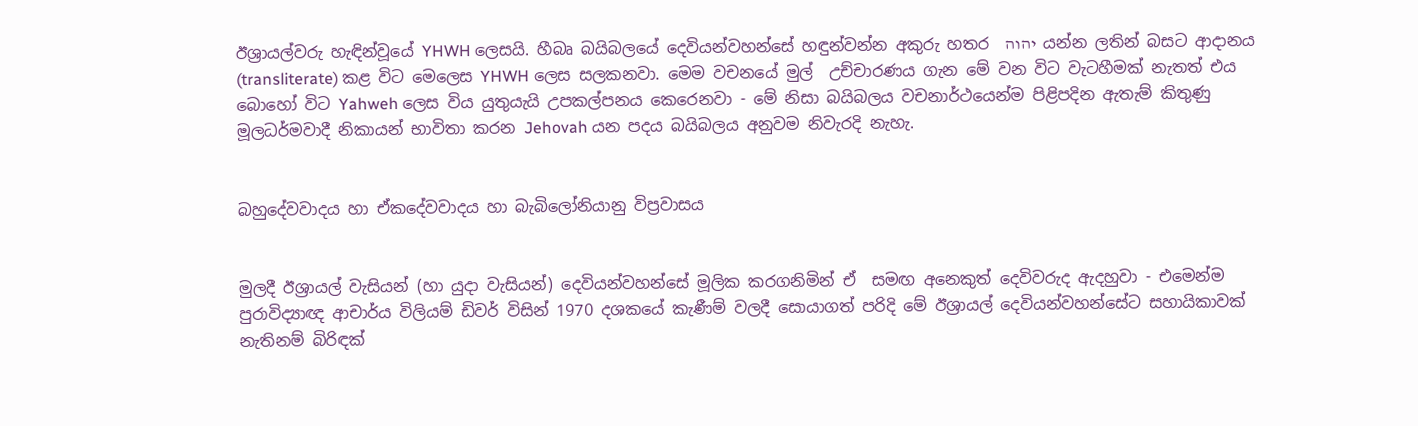ඊශ්‍රායල්වරු හැඳින්වූයේ YHWH ලෙසයි. හීබෘ බයිබලයේ දෙවියන්වහන්සේ හඳුන්වන්න අකුරු හතර  יהוה  යන්න ලතින් බසට ආදානය (transliterate) කළ විට මෙලෙස YHWH ලෙස සලකනවා. මෙම වචනයේ මුල්  උච්චාරණය ගැන මේ වන විට වැටහීමක් නැතත් එය බොහෝ විට Yahweh ලෙස විය යුතුයැයි උපකල්පනය කෙරෙනවා - මේ නිසා බයිබලය වචනාර්ථයෙන්ම පිළිපදින ඇතැම් කිතුණු මූලධර්මවාදී නිකායන් භාවිතා කරන Jehovah යන පදය බයිබලය අනුවම නිවැරදි නැහැ.


බහුදේවවාදය හා ඒකදේවවාදය හා බැබිලෝනියානු විප්‍රවාසය


මුලදී ඊශ්‍රායල් වැසියන් (හා යුදා වැසියන්) දෙවියන්වහන්සේ මූලික කරගනිමින් ඒ  සමඟ අනෙකුත් දෙවිවරුද ඇදහුවා - එමෙන්ම පුරාවිද්‍යාඥ ආචාර්ය විලියම් ඩිවර් විසින් 1970 දශකයේ කැණීම් වලදී සොයාගත් පරිදි මේ ඊශ්‍රායල් දෙවියන්වහන්සේට සහායිකාවක් නැතිනම් බිරිඳක්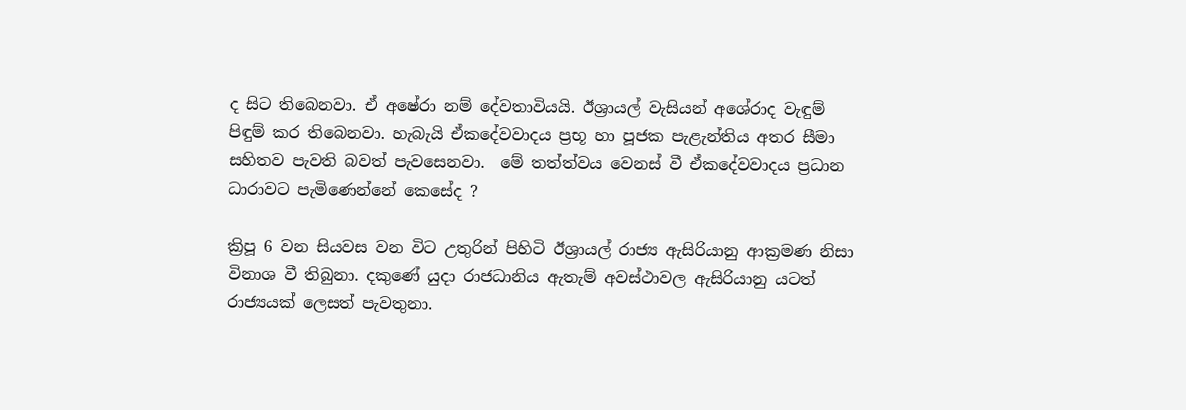ද සිට තිබෙනවා. ඒ අෂේරා නම් දේවතාවියයි. ඊශ්‍රායල් වැසියන් අශේරාද වැඳුම් පිඳුම් කර තිබෙනවා. හැබැයි ඒකදේවවාදය ප්‍රභූ හා පූජක පැළැන්තිය අතර සීමා සහිතව පැවති බවත් පැවසෙනවා.  මේ තත්ත්වය වෙනස් වී ඒකදේවවාදය ප්‍රධාන ධාරාවට පැමිණෙන්නේ කෙ‍සේද ?

ක්‍රිපූ 6 වන සියවස වන විට උතුරින් පිහිටි ඊශ්‍රායල් රාජ්‍ය ඇසිරියානු ආක්‍රමණ නිසා විනාශ වී තිබුනා. දකුණේ යුදා රාජධානිය ඇතැම් අවස්ථාවල ඇසිරියානු යටත් රාජ්‍යයක් ලෙසත් පැවතුනා.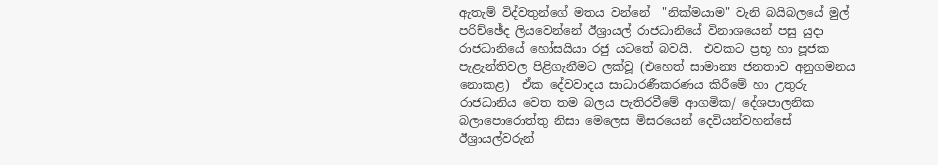ඇතැම් විද්වතුන්ගේ මතය වන්නේ  "නික්මයාම" වැනි බයිබලයේ මුල් පරිච්ඡේද ලියවෙන්නේ ඊශ්‍රායල් රාජධානියේ විනාශයෙන් පසු යුදා  රාජධානියේ හෝසයියා රජු යටතේ බවයි.  එවකට ප්‍රභූ හා පූජක පැළැන්තිවල පිළිගැනීමට ලක්වූ (එහෙත් සාමාන්‍ය ජනතාව අනුගමනය නොකළ)  ඒක දේවවාදය සාධාරණීකරණය කිරීමේ හා උතුරු රාජධානිය වෙත තම බලය පැතිරවීමේ ආගමික/ දේශපාලනික බලාපොරොත්තු නිසා මෙලෙස මිසරයෙන් දෙවියන්වහන්සේ ඊශ්‍රායල්වරුන්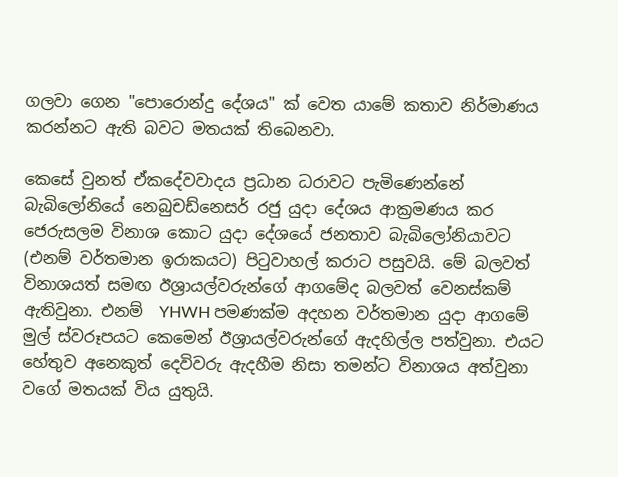ගලවා ගෙන "පොරොන්දු දේශය" ක් වෙත ය‍ාමේ කතාව නිර්මාණය කරන්නට ඇති බවට මතයක් තිබෙනවා.

කෙසේ වුනත් ඒකදේවවාදය ප්‍රධාන ධරාවට පැමිණෙන්නේ බැබිලෝනියේ නෙබුචඩ්නෙසර් රජු යුදා දේශය ආක්‍රමණය කර ජෙරුසලම විනාශ කොට යුදා දේශයේ ජනතාව බැබිලෝනියාවට (එනම් වර්තමාන ඉරාකයට) පිටුවාහල් කරාට පසුවයි. මේ බලවත් විනාශයත් සමඟ ඊශ්‍රායල්වරුන්ගේ ආගමේද බලවත් වෙනස්කම් ඇතිවුනා. එනම්  YHWH පමණක්ම අදහන වර්තමාන යුදා ආගමේ මුල් ස්වරූපයට කෙමෙන් ඊශ්‍රායල්වරුන්ගේ ඇදහිල්ල පත්වුනා. එයට හේතුව අනෙකුත් දෙවිවරු ඇදහීම නිසා තමන්ට විනාශය අත්වුනා වගේ මතයක් විය යුතුයි.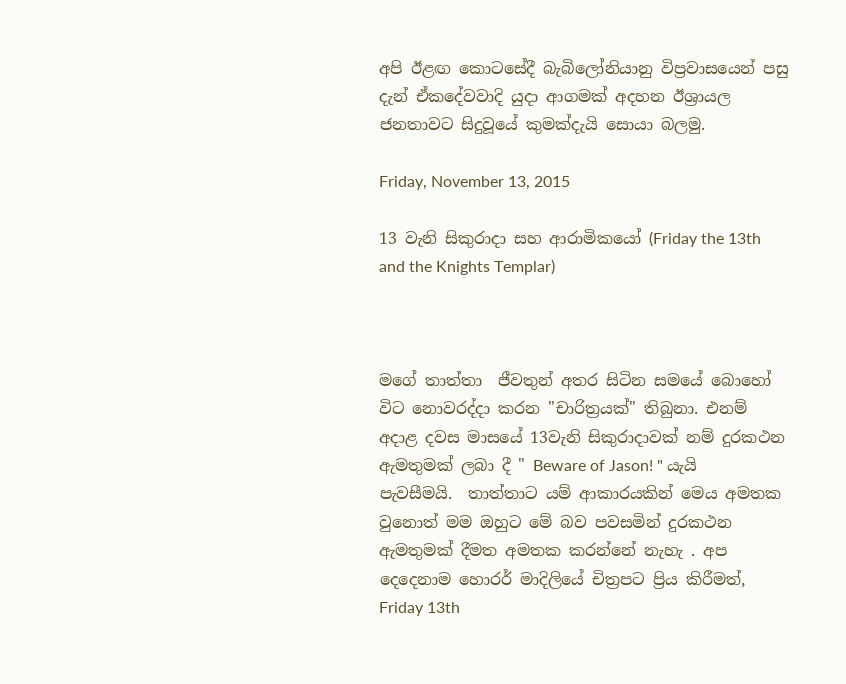අපි ඊළඟ කොටසේදී බැබිලෝනියානු විප්‍රවාසයෙන් පසු දැන් ඒකදේවවාදි යුදා ආගමක් අදහන ඊශ්‍රායල ජනතාවට සිදුවූයේ කුමක්දැයි සොයා බලමු.

Friday, November 13, 2015

13 වැනි සිකුරාදා සහ ආරාමිකයෝ (Friday the 13th and the Knights Templar)



මගේ තාත්තා  ජීවතුන් අතර සිටින සමයේ බොහෝ විට නොවරද්දා කරන "චාරිත්‍රයක්" තිබුනා. එනම් අදාළ දවස මාසයේ 13වැනි සිකුරාදාවක් නම් දුරකථන ඇමතුමක් ලබා දී " Beware of Jason! " යැයි පැවසීමයි.  තාත්තාට යම් ආකාරයකින් මෙය අමතක වුනොත් මම ඔහුට මේ බව පවසමින් දුරකථන ඇමතුමක් දීමත අමතක කරන්නේ නැහැ . අප දෙදෙනාම හොරර් මාදිලියේ චිත්‍රපට ප්‍රිය කිරීමත්, Friday 13th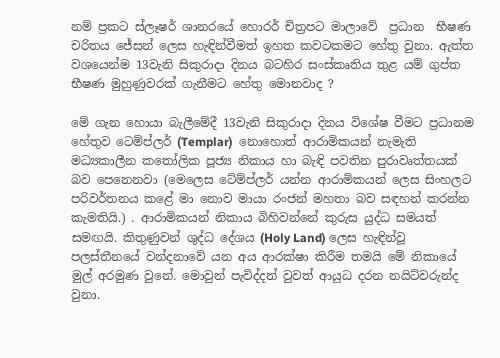නම් ප්‍රකට ස්ලෑෂර් ශානරයේ හොරර් චිත්‍රපට මාලාවේ  ප්‍රධාන  භීෂණ චරිතය ජේසන් ලෙස හැඳින්වීමත් ඉහත කවටකමට හේතු වුනා. ඇත්ත වශයෙන්ම 13වැනි සිකුරාදා දිනය බටහිර සංස්කෘතිය තුළ යම් ගුප්ත භීෂණ මුහුණුවරක් ගැනීමට හේතු මොනවාද ?

මේ ගැන හොයා බැලීමේදී 13වැනි සිකුරාදා දිනය විශේෂ වීමට ප්‍රධානම හේතුව ටෙම්ප්ලර් (Templar)  නොහොත් ආරාමිකයන් නැමැති මධ්‍යකාලීන කතෝලික පූජ්‍ය නිකාය හා බැඳි පවතින පුරාවෘත්තයක් බව පෙනෙනවා (මෙලෙස ටේම්ප්ලර් යන්න ආරාමිකයන් ලෙස සිංහලට පරිවර්තනය කළේ මා නොව මායා රංජන් මහතා බව සඳහන් කරන්න කැමතියි.) . ආරාමිකයන් නිකාය බිහිවන්නේ කුරුස යුද්ධ සමයත් සමඟයි. කිතුණුවන් ශුද්ධ දේශය (Holy Land) ලෙස හැඳින්වූ පලස්තීනයේ වන්දනාවේ යන අය ආරක්ෂා කිරීම තමයි මේ නිකායේ මුල් අරමුණ වුනේ. මොවුන් පැවිද්දන් වුවත් ආයුධ දරන නයිට්වරුන්ද වුනා.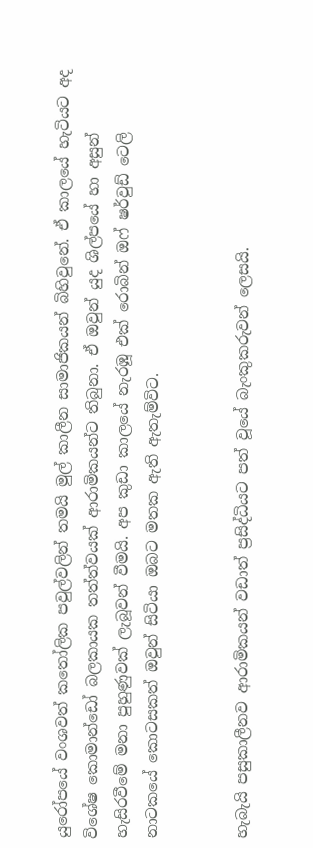යුරෝපයේ වංශවත් කතෝලික පවුල්වලින් තමයි මුල් කාලීන සාමාජිකයන් බිහිවුනේ. ඒ කාලයේ හැටියට අද විශේෂ කොමාන්ඩෝ බලකායක තත්ත්වයක් ආරාමිකයන්ට තිබුනා. ඒ ඔවුන් යුද ශිල්පයේ හා අසුන් හැසිරවීමේ මනා පුහුණුවක් ලැබූවන් වීමයි. අප කුඩා කාලයේ නැරඹූ එක් රොබින් ඔෆ් ෂර්වුඩ් ටෙලි නාටකයේ කොටසකත් ඔවුන් සිටියා ඔබට මතක ඇති ඇතැම්විට.


හැබැයි පසුකාලීනව ආරාමිකයන් වඩාත් ප්‍රසිද්ධියට පත් වූයේ බැංකුකරුවන්‍ ලෙසයි.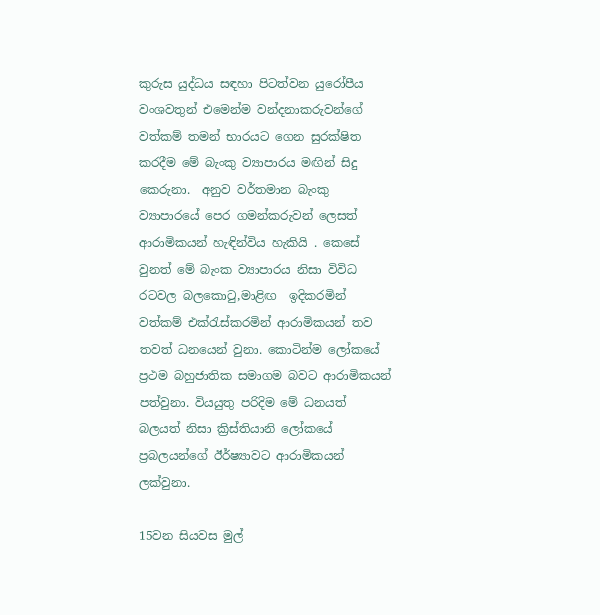කුරුස යුද්ධය සඳහා පිටත්වන යුරෝපීය වංශවතුන් එමෙන්ම වන්දනාකරුවන්ගේ වත්කම් තමන් භාරයට ගෙන සුරක්ෂිත කරදීම මේ බැංකු ව්‍යාපාරය මඟින් සිදු‍ කෙරුනා.  අනුව වර්තමාන බැංකු ව්‍යාපාරයේ පෙර ගමන්කරුවන් ලෙසත් ආරාමිකයන් හැඳින්විය හැකියි . කෙසේ වුනත් මේ බැංක ව්‍යාපාරය නිසා විවිධ රටවල බලකොටු,මාළිඟ  ඉදිකරමින් වත්කම් එක්රැස්කරමින් ආරාමිකයන් තව තවත් ධනයෙන් වුනා. කොටින්ම ලෝකයේ ප්‍රථම බහුජාතික සමාගම බවට ආරාමිකයන් පත්වුනා. වියයුතු පරිදිම මේ ධනයත් බලයත් නිසා ක්‍රිස්තියානි ලෝකයේ ප්‍රබලයන්ගේ ඊර්ෂ්‍යාවට ආරාමිකයන් ලක්වුනා.

15වන සියවස මුල්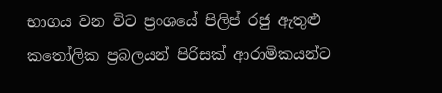භාගය වන විට ප්‍රංශයේ පිලිප් රජු ඇතුළු කතෝලික ප්‍රබලයන් පිරිසක් ආරාමිකයන්ට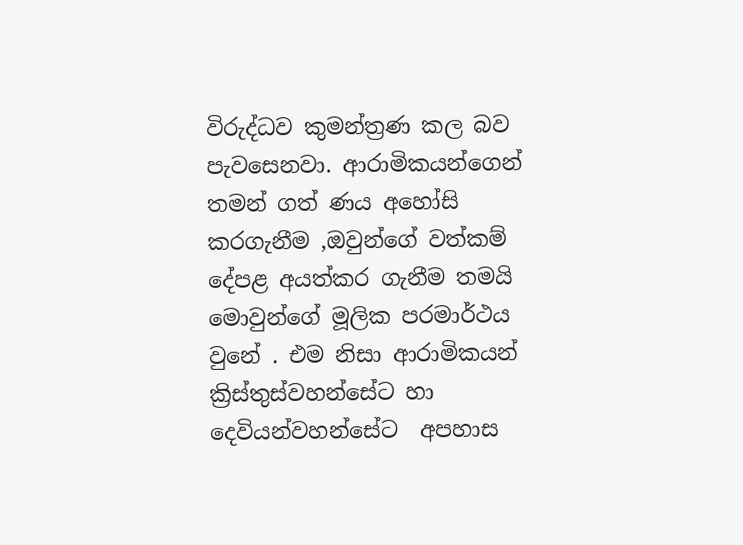විරුද්ධව කුමන්ත්‍රණ කල බව පැවසෙනවා. ආරාමිකයන්ගෙන් තමන් ගත් ණය අහෝසි කරගැනීම ,ඔවුන්ගේ වත්කම් දේපළ අයත්කර ගැනීම තමයි මොවුන්ගේ මූලික පරමාර්ථය වුනේ . එම නිසා ආරාමිකයන් ක්‍රිස්තුස්වහන්සේට හා දෙවියන්වහන්සේට  අපහාස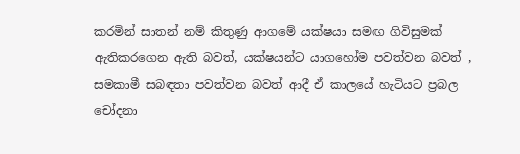කරමින් සාතන් නම් කිතුණු ආගමේ යක්ෂයා සමඟ ගිවිසුමක් ඇතිකරගෙන ඇති බවත්, යක්ෂයන්ට යාගහෝම පවත්වන බවත් , සමකාමී සබඳතා පවත්වන බවත් ආදී ඒ කාලයේ හැටියට ප්‍රබල චෝදනා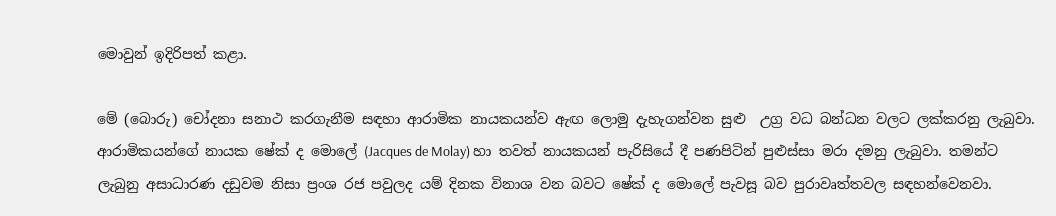මොවුන් ඉදිරිපත් කළා.

මේ (බොරු) චෝදනා සනාථ කරගැනීම සඳහා ආරාමික නායකයන්ව ඇඟ ලොමු දැහැගන්වන සුළු  උග්‍ර වධ බන්ධන වලට ලක්කරනු ලැබුවා. ආරාමිකයන්ගේ නායක ෂේක් ද මොලේ (Jacques de Molay) හා තවත් නායකයන් පැරිසි‍යේ දී පණපිටින් පුළුස්සා මරා දමනු ලැබුවා. තමන්‍ට ලැබුනු අසාධාරණ දඩුවම නිසා ප්‍රංශ රජ පවුලද යම් දිනක විනාශ වන බවට ෂේක් ද මොලේ පැවසූ බව පුරාවෘත්තවල සඳහන්වෙනවා.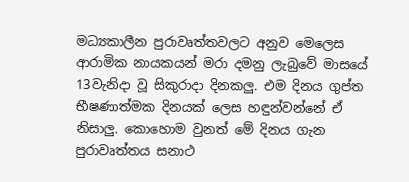මධ්‍යකාලීන පුරාවෘත්තවලට අනුව මෙලෙස ආරාමික නායකයන් මරා දමනු ලැබුවේ මාසයේ 13වැනිදා වූ සිකුරාදා දිනකලු. එම දිනය ගුප්ත භීෂණාත්මක දිනයක් ලෙස හඳුන්වන්නේ ඒ නිසාලු. කොහොම වුනත් ‍මේ දිනය ගැන පුරාවෘත්තය සනාථ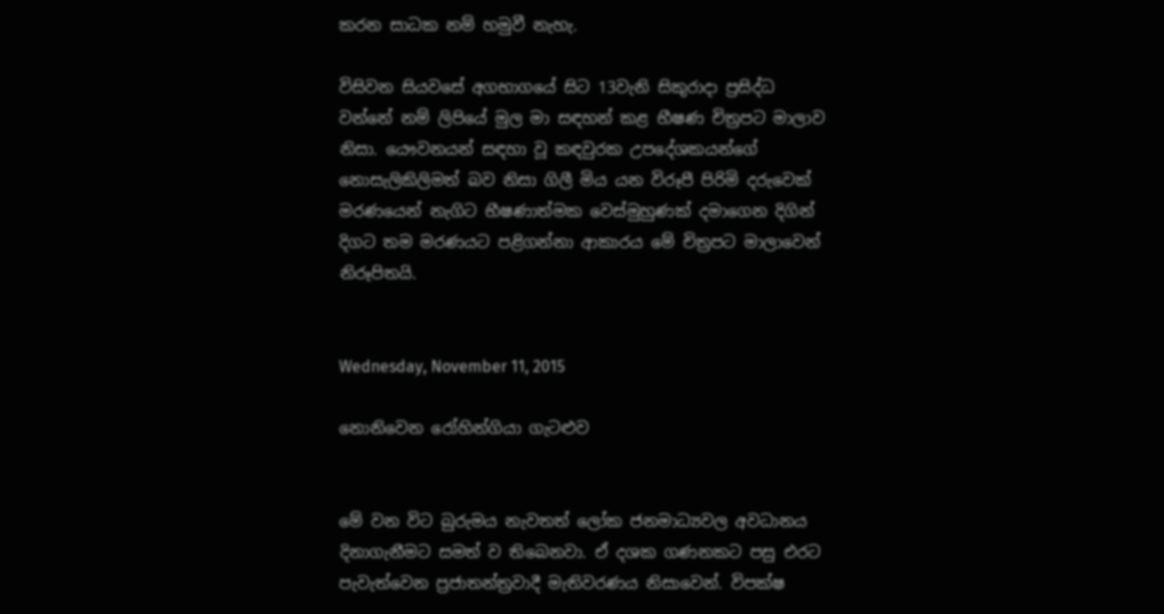කරන සාධක නම් හමුවී නැහැ.

විසිවන සියවසේ අගභාගයේ සිට 13වැනි සිකුරාදා ප්‍රසිද්ධ වන්නේ නම් ලිපියේ මුල මා සඳහන් කළ භීෂණ චිත්‍රපට මාලාව නිසා. යෞවනයන් සඳහා වූ කඳවුරක උපදේශකයන්ගේ නොසැලිකිලිමත් බව නිසා ගිලී මිය යන විරූපී පිරිමි දරුවෙක් මරණයෙන් නැගිට භීෂණාත්මක වෙස්මුහුණක් දමාගෙන දිගින් දිගට තම මරණයට පළිගන්නා ආකාරය මේ චිත්‍රපට මාලාවෙන් නිරූපිතයි.


Wednesday, November 11, 2015

නොනිවෙන රෝහින්ගියා ගැටළුව


මේ වන විට බුරුමය නැවතත් ලෝක ජනමාධ්‍යවල අවධානය දිනාගැනීමට සමත් ව තිබෙනවා. ඒ දශක ගණනකට පසු එරට පැවැත්වෙන ප්‍රජාතන්ත්‍රවාදී මැතිවරණය නිසාවෙන්. විපක්ෂ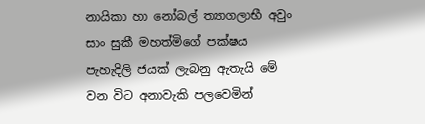නායිකා හා නෝබල් ත්‍යාගලාභී අවුං සාං සුකී මහත්මිගේ පක්ෂය පැහැදිලි ජයක් ලැබනු ඇතැයි මේ වන විට අනාවැකි පලවෙමින්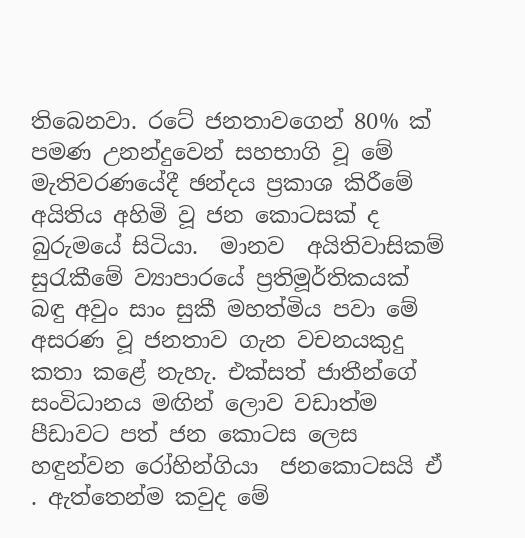තිබෙනවා. රටේ ජනතාවගෙන් 80% ක් පමණ උනන්දුවෙන් සහභාගි වූ මේ මැතිවරණයේදී ඡන්දය ප්‍රකාශ කිරීමේ අයිතිය අහිමි වූ ජන කොටසක් ද බුරුමයේ සිටියා.  මානව  අයිතිවාසිකම් සුරැකීමේ ව්‍යාපාරයේ ප්‍රතිමූර්තිකයක් බඳු අවුං සාං සුකී මහත්මිය පවා මේ අසරණ වූ ජනතාව ගැන වචනයකුදු කතා කළේ නැහැ. එක්සත් ජාතීන්ගේ සංවිධානය මඟින් ලොව වඩාත්ම පීඩාවට පත් ජන කොටස ලෙස හඳුන්වන රෝහින්ගියා  ජනකොටසයි ඒ  . ඇත්තෙන්ම කවුද මේ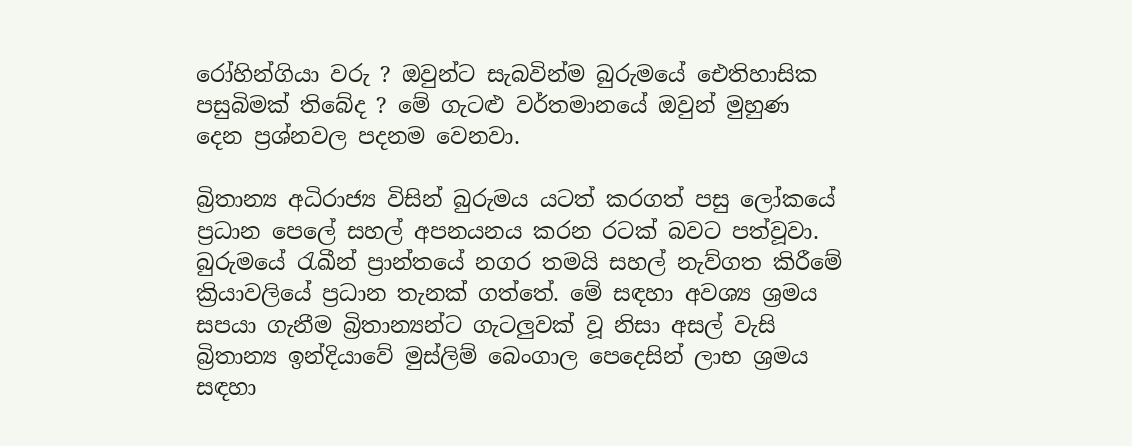රෝහින්ගියා වරු ? ඔවුන්ට සැබවින්ම බුරුමයේ ඓතිහාසික පසුබිමක් තිබේද ? මේ ගැටළු වර්තමානයේ ඔවුන් මුහුණ දෙන ප්‍රශ්නවල පදනම වෙනවා.

බ්‍රිතාන්‍ය අධිරාජ්‍ය විසින් බුරුමය යටත් කරගත් පසු ලෝකයේ ප්‍රධාන පෙලේ සහල් අපනයනය කරන රටක් බවට පත්වූවා. බුරුමයේ රැඛීන් ප්‍රාන්තයේ නගර තමයි සහල් නැව්ගත කිරීමේ ක්‍රියාවලියේ ප්‍රධාන තැනක් ගත්තේ. මේ සඳහා අවශ්‍ය ශ්‍රමය සපයා ගැනීම බ්‍රිතාන්‍යන්ට ගැටලුවක් වූ නිසා අසල් වැසි බ්‍රිතාන්‍ය ඉන්දියාවේ මුස්ලිම් බෙංගාල පෙදෙසින් ලාභ ශ්‍රමය සඳහා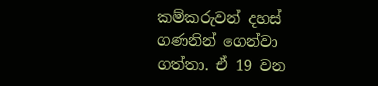කම්කරුවන් දහස් ගණනින් ගෙන්වා ගත්තා. ඒ 19 වන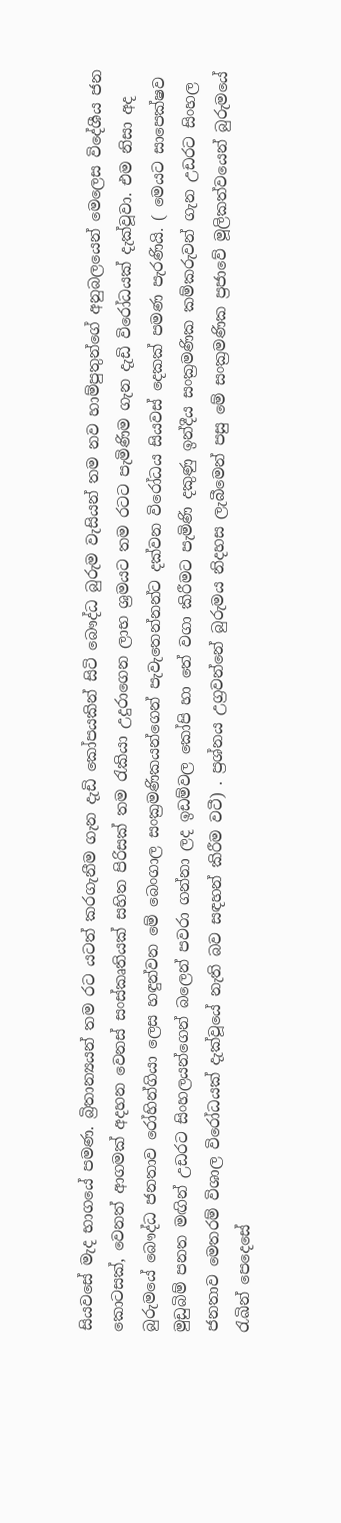සියවසේ මැද භාගයේ පමණ. බ්‍රිතාන්‍යයන් තම රට යටත් කරගැනීම ගැන දැඩි කෝපයකින් සිටි බෞද්ධ බුරුම වැසියන් තම නව හාම්පුතුන්ගේ අනුබලයෙන් මෙලෙස විදේශීය ජන කොටසක්, වෙනත් ආගමක් අදහන වෙනස් සංස්කෘතියක් සහිත පිරිසක් තම රැකියා උදුරාගෙන ලාභ ශ්‍රමයට තම රටට පැමිණිම ගැන දැඩි විරෝධයක් දැක්වූවා. එම නිසා අද බුරුමයේ බෞද්ධ ජනතාව රෝහින්ගියා ලෙස හඳුන්වන මේ බෙංගාල සංක්‍රමණිකයන්ගෙන් පැවැතෙන්නන්ට දක්වන විරෝධය සියවස් දෙකක් පමණ පැරණියි. ( මෙයට සාපෙක්ෂව මුඩුබිම් පනත මඟින් උඩරට සිංහලයන්ගෙන් බලෙන් පවරා ගන්නා ලද ඉඩම්වල කෝපි හා තේ වගා කිරීමට පැමිණි දකුණු ඉන්දීය සංක්‍රමණික කම්කරුවන් ගැන උඩරට සිංහල ජනතාව මෙතරම් විශාල විරෝධයක් දැක්වූයේ නැති බව සඳහන් කිරීම වටී) . ප්‍රශ්නය උග්‍රවන්නේ බුරුමය නිදහස ලැබීමෙන් පසු මේ සංක්‍රමණික ප්‍රජාවේ මූලිකත්වයෙන් බුරුමයේ රැඛින් පෙදෙසේ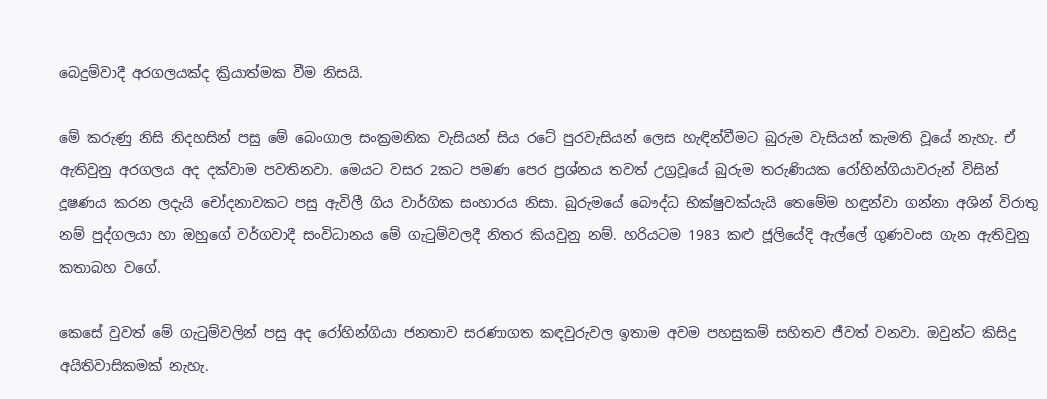බෙදුම්වාදී අරගලයක්ද ක්‍රියාත්මක වීම නිසයි.

මේ කරුණු නිසි නිදහසින් පසු මේ බෙංගාල සංක්‍රමනික වැසියන් සිය රටේ පුරවැසියන් ලෙස හැඳින්වීමට බුරුම වැසියන් කැමති වූ‍යේ නැහැ. ඒ ඇතිවුනු අරගලය අද දක්වාම පවතිනවා. මෙයට වසර 2කට පමණ පෙර ප්‍රශ්නය තවත් උග්‍රවූයේ බුරුම තරුණියක රෝහින්ගියාවරුන් විසින් දූෂණය කරන ලදැයි චෝදනාවකට පසු ඇවිලී ගිය වාර්ගික සංහාරය නිසා. බුරුමයේ බෞද්ධ භික්ෂුවක්යැයි තෙමේම හඳුන්වා ගන්නා අශින් විරාතු නම් පුද්ගලයා හා ඔහුගේ වර්ගවාදී සංවිධානය මේ ගැටුම්වලදී නිතර කියවුනු නම්. හරියටම 1983 කළු ජූලියේදි ඇල්ලේ ගුණවංස ගැන ඇතිවුනු කතාබහ වගේ.

කෙසේ වුවත් ‍මේ ගැටුම්වලින් පසු අද රෝහින්ගියා ජනතාව සරණාගත කඳවුරුවල ඉතාම අවම පහසුකම් සහිතව ජීවත් වනවා. ඔවුන්ට කිසිදු අයිතිවාසිකමක් නැහැ.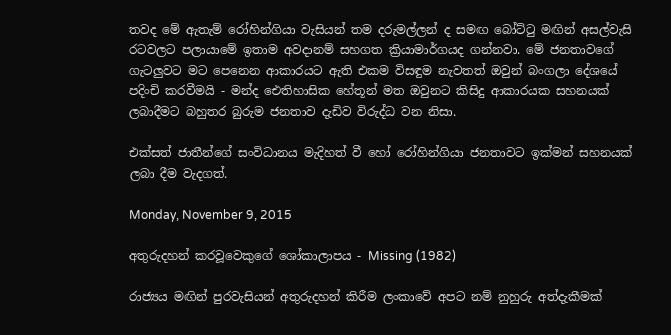තවද ‍මේ ඇතැම් රෝහින්ගියා වැසියන් තම දරුමල්ලන් ද සමඟ බෝට්ටු මඟින් අසල්වැසි රටවලට පලායාමේ ඉතාම අවදානම් සහගත ක්‍රියාමාර්ගයද ගන්නවා. මේ ජනතාවගේ ගැටලුවට මට පෙනෙන ආකාරයට ඇති එකම විසඳුම නැවතත් ඔවුන් බංගලා දේශයේ පදිංචි කරවීමයි - මන්ද ඓතිහාසික හේතූන් මත ඔවුනට කිසිදු ආකාරයක සහනයක් ලබාදීමට බහුතර බුරුම ජනතාව දැඩිව විරුද්ධ වන නිසා.

එක්සත් ජාතීන්ගේ සංවිධානය මැදිහත් වී හෝ රෝහින්ගියා ජනතාවට ඉක්මන් සහනයක් ලබා දීම වැදගත්.

Monday, November 9, 2015

අතුරුදහන් කරවූවෙකුගේ ශෝකාලාපය - Missing (1982)

රාජ්‍යය මඟින් පුරවැසියන් අතුරුදහන් කිරීම ලංකාවේ අපට නම් නුහුරු අත්දැකීමක්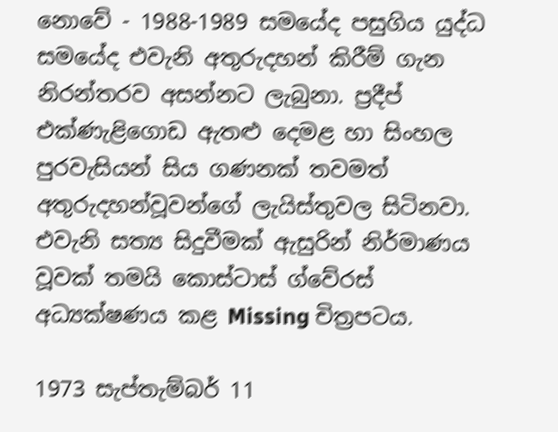නොවේ - 1988-1989 සමයේද පසුගිය යුද්ධ සමයේද එවැනි අතුරුදහන් කිරීම් ගැන නිරන්තරව අසන්නට ලැබුනා. ප්‍රදීප් එක්ණැළිගොඩ ඇතළු දෙමළ හා සිංහල පුරවැසියන් සිය ගණනක් තවමත් අතුරුදහන්වූවන්ගේ ලැයිස්තුවල සිටිනවා. එවැනි සත්‍ය සිදුවීමක් ඇසුරින් නිර්මාණය වූවක් තමයි කොස්ටාස් ග්වේරස් අධ්‍යක්ෂණය කළ Missing චිත්‍රපටය.

1973 සැප්තැම්බර් 11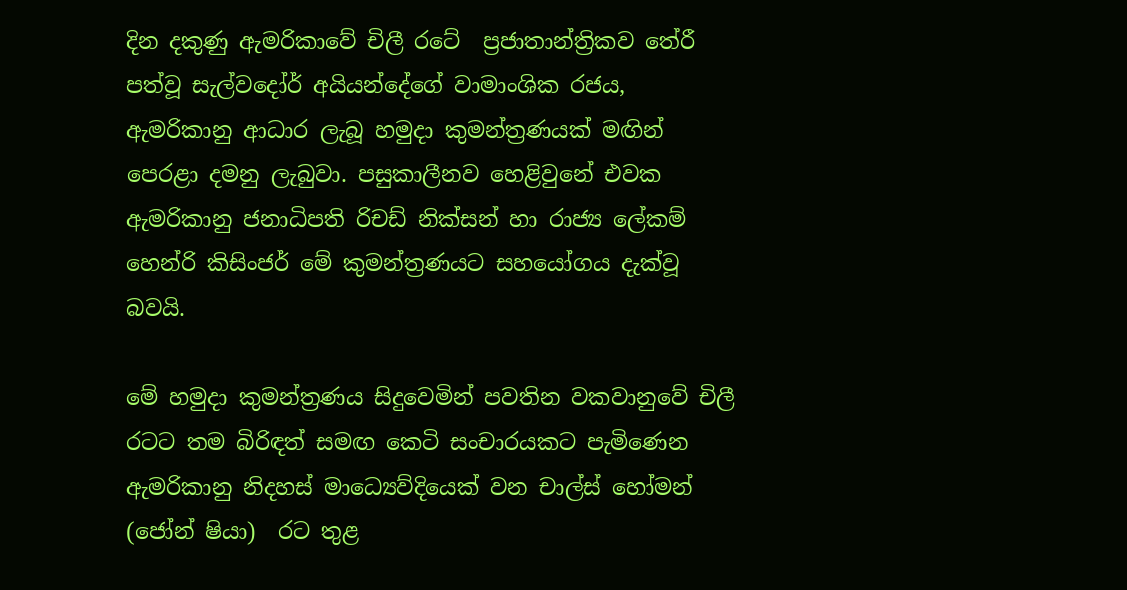දින දකුණු ඇමරිකාවේ චිලී රටේ  ප්‍රජාතාන්ත්‍රිකව තේරී පත්වූ සැල්වදෝර් අයියන්දේගේ වාමාංශික රජය, ඇමරිකානු ආධාර ලැබූ හමුදා කුමන්ත්‍රණයක් මඟින් පෙරළා දමනු ලැබුවා. පසුකාලීනව හෙළිවුනේ එවක ඇමරිකානු ජනාධිපති රිචඩ් නික්සන් හා රාජ්‍ය ලේකම් හෙන්රි කිසිංජර් මේ කුමන්ත්‍රණයට සහයෝගය දැක්වූ බවයි.

මේ හමුදා කුමන්ත්‍රණය සිදුවෙමින් පවතින වකවානුවේ චිලී රටට තම බිරිඳත් සමඟ කෙටි සංචාරයකට පැමිණෙන ඇමරිකානු නිදහස් මාධ්‍යෙව්දියෙක් වන චාල්ස් හෝමන් (ජෝන් ෂියා)  රට තුළ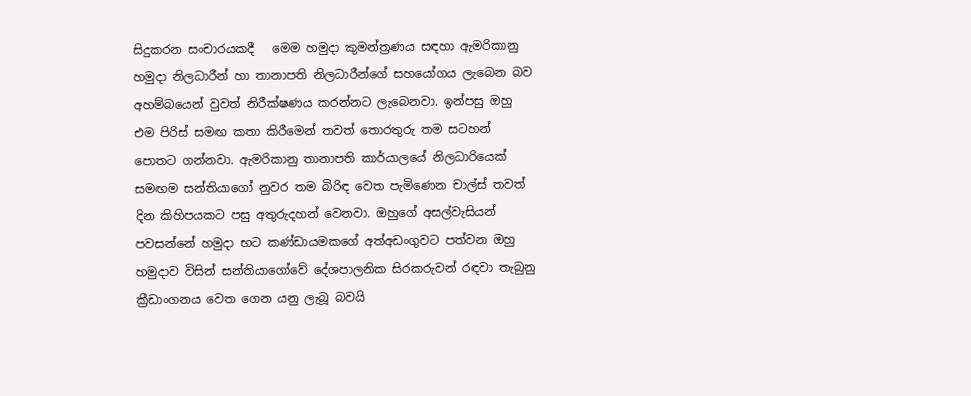සිදුකරන සංචාරයකදී   මෙම හමුදා කුමන්ත්‍රණය සඳහා ඇමරිකානු හමුදා නිලධාරීන් හා තානාපති නිලධාරීන්ගේ සහයෝගය ලැබෙන බව අහම්බයෙන් වුවත් නිරීක්ෂණය කරන්නට ලැබෙනවා. ඉන්පසු ඔහු එම පිරිස් සමඟ කතා කිරීමෙන් තවත් තොරතුරු තම සටහන් පොතට ගන්නවා. ඇමරිකානු තානාපති කාර්යාලයේ නිලධාරියෙක් සමඟම සන්තියාගෝ නුවර තම බිරිඳ වෙත පැමිණෙන චාල්ස් තවත් දින කිහිපයකට පසු අතුරුදහන් වෙනවා. ඔහුගේ අසල්වැසියන් පවසන්නේ හමුදා භට කණ්ඩායමකගේ අත්අඩංගුවට පත්වන ඔහු හමුදාව විසින් සන්තියාගෝවේ දේශපාලනික සිරකරුවන් රඳවා තැබුනු ක්‍රීඩාංගනය වෙත ගෙන යනු ලැබූ බවයි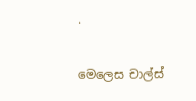.

මෙලෙස චාල්ස්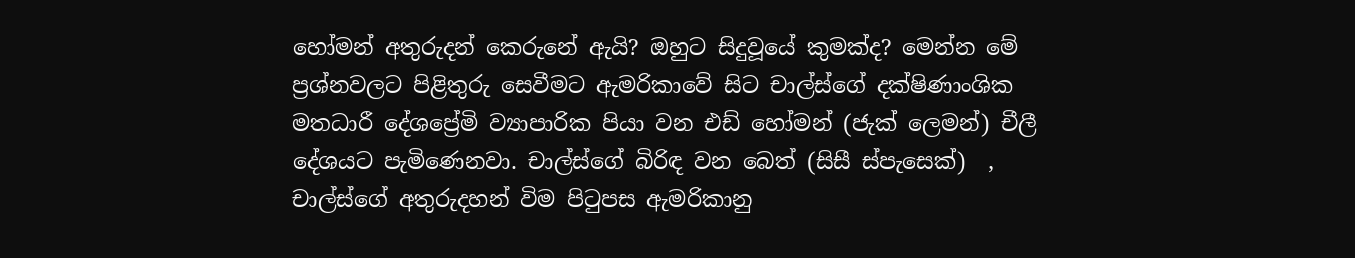හෝමන් අතුරුදන් කෙරුනේ ඇයි? ඔහුට සිදුවූයේ කුමක්ද? මෙන්න මේ ප්‍රශ්නවලට පිළිතුරු සෙවීමට ඇමරිකාවේ සිට චාල්ස්ගේ දක්ෂිණාංශික මතධාරී දේශප්‍රේමි ව්‍යාපාරික පියා වන එඩ් හෝමන් (ජැක් ලෙමන්) චීලී දේශයට පැමිණෙනවා. චාල්ස්ගේ බිරිඳ වන බෙත් (සිසී ස්පැසෙක්)  , චාල්ස්ගේ අතුරුදහන් විම පිටුපස ඇමරිකානු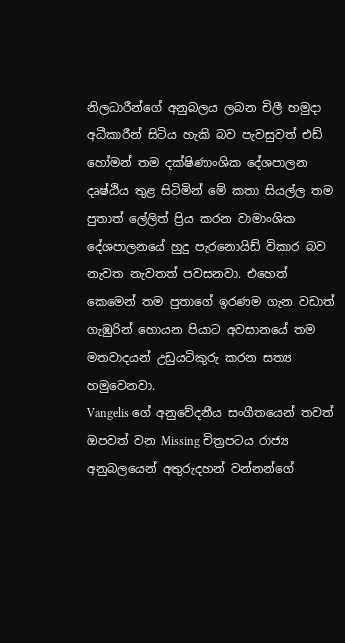නිලධාරීන්ගේ අනුබලය ලබන චිලී හමුදා අධීකාරීන් සිටිය හැකි බව පැවසුවත් එඩ් හෝමන් තම දක්ෂිණාංශික දේශපාලන දෘෂ්ඨිය තුළ සිටිමින් මේ කතා සියල්ල තම පුතාත් ලේලිත් ප්‍රිය කරන වාමාංශික දේශපාලනයේ හුදු පැරනොයිඩ් විකාර බව නැවත නැවතත් පවසනවා. එහෙත් කෙමෙන් තම පුතාගේ ඉරණම ගැන වඩාත් ගැඹුරින් හොයන පියාට අවසානයේ තම මතවාදයන් උඩුයටිකුරු කරන සත්‍ය හමුවෙනවා.
Vangelis ගේ අනුවේදනීය සංගීතයෙන් තවත් ඔපවත් වන Missing චිත්‍රපටය රාජ්‍ය අනුබලයෙන් අතුරුදහන් වන්නන්ගේ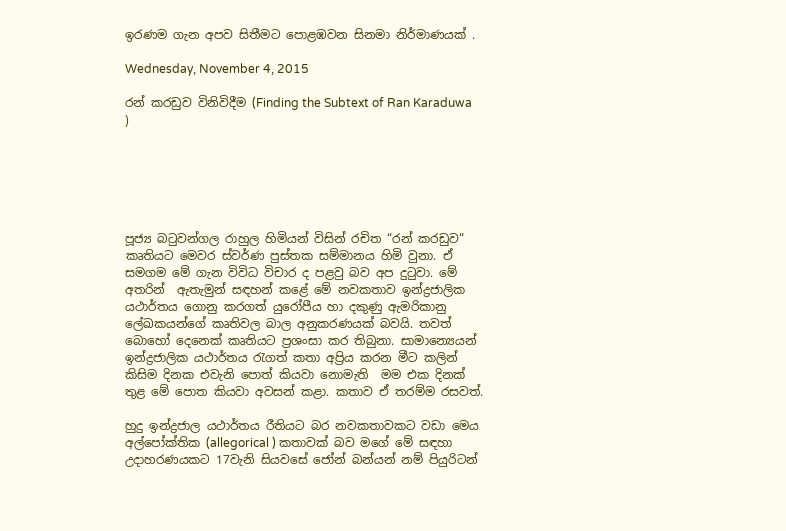ඉරණම ගැන අපව සිතීමට පොළඹවන සිනමා නිර්මාණයක් .

Wednesday, November 4, 2015

රන් කරඩුව විනිවිදීම (Finding the Subtext of Ran Karaduwa )






පූජ්‍ය බටුවන්ගල රාහුල හිමියන් විසින් රචිත “රන් කරඩුව“ කෘතියට මෙවර ස්වර්ණ පුස්තක සම්මානය හිමි වුනා. ඒ සමගම මේ ගැන විවිධ විචාර ද පළවු බව අප දුටුවා. මේ අතරින්  ඇතැමුන් සඳහන් කළේ මේ නවකතාව ඉන්ද්‍රජාලික යථාර්තය ගොනු කරගත් යුරෝපීය හා දකුණු ඇමරිකානු ලේඛකයන්ගේ කෘතිවල බාල අනුකරණයක් බවයි. තවත් බොහෝ දෙනෙක් කෘතියට ප්‍රශංසා කර තිබුනා. සාමාන්‍යෙයන් ඉන්ද්‍රජාලික යථාර්තය රැගත් කතා අප්‍රිය කරන මීට කලින් කිසිම දිනක එවැනි පොත් කියවා නොමැති  මම එක දිනක් තුළ මේ පොත කියවා අවසන් කළා. කතාව ඒ තරම්ම රසවත්.

හුදු ඉන්ද්‍රජාල යථාර්තය රීතියට බර නවකතාවකට වඩා මෙය අල්පෝක්තික (allegorical ) කතාවක් බව මගේ මේ සඳහා උදාහරණයකට 17වැනි සියවසේ ජෝන් බන්යන් නම් පියුරිටන්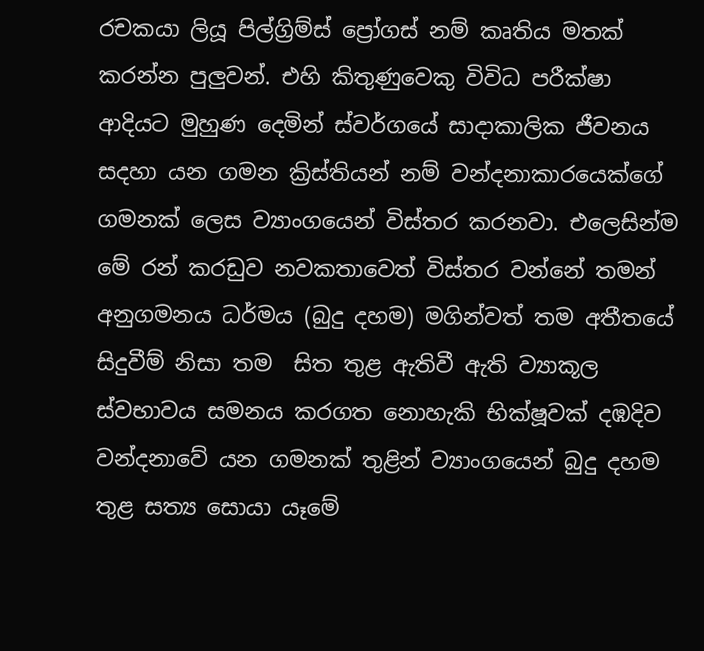රචකයා ලියූ පිල්ග්‍රිම්ස් ප්‍රෝගස් නම් කෘතිය මතක් කරන්න පුලුවන්. එහි කිතුණුවෙකු විවිධ පරීක්ෂා ආදියට මුහුණ දෙමින් ස්වර්ගයේ සාදාකාලික ජීවනය සදහා යන ගමන ක්‍රිස්තියන් නම් වන්දනාකාරයෙක්ගේ ගමනක් ලෙස ව්‍යාංගයෙන් විස්තර කරනවා. එලෙසින්ම මේ රන් කරඩුව නවකතාවෙත් විස්තර වන්නේ තමන් අනුගමනය ධර්මය (බුදු දහම) මගින්වත් තම අතීතයේ සිදුවීම් නිසා තම  සිත තුළ ඇතිවී ඇති ව්‍යාකූල ස්වභාවය සමනය කරගත නොහැකි භික්ෂූවක් දඹදිව වන්දනාවේ යන ගමනක් තුළින් ව්‍යාංගයෙන් බුදු දහම තුළ සත්‍ය සොයා යෑමේ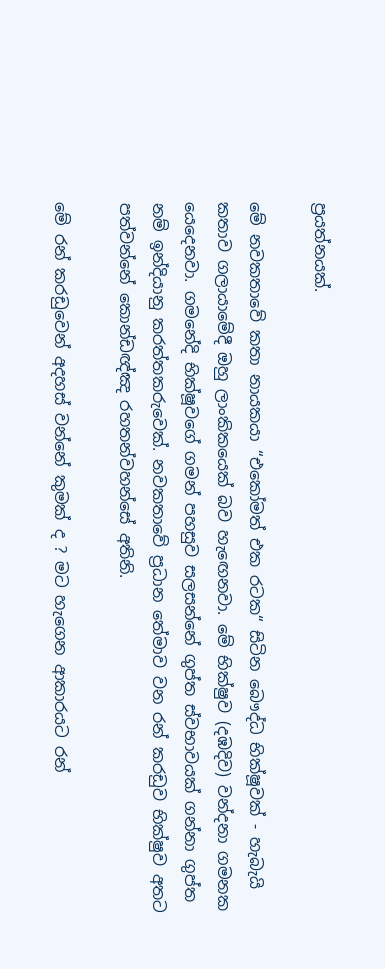ප්‍රයත්නයක්.

මේ නවකතාවේ කතා නායකයා “එකෝමත් එක රටක“ සිටින බෞද්ධ භික්ෂූවක් - හැබැයි කතාව ගලායාමේදී ඔහු ලාංකිකයෙක් බව හැඟෙනවා. මේ භික්ෂුව (දඹදිව) වන්දනා ගමනක යෙදෙනවා. ගමනේදි භික්ෂූවගේ ගමන් පහසුව සලසන්නේ ගුප්ත ස්වභාවයක් ගන්නා ගුප්ත නම් ඉන්දියානු කරත්තකරුවෙක්. නවකතාවේ ප්‍රධාන තේමාව වන රන් කරඩුව භික්ෂුව අතට පත්වන්නේ කොන්ඩඥ්ඤ රහතන්වහන්සේ අතිනි.

මේ රන් කරඩුවෙන් අදහස් වන්නේ කුමක් ද ? මට හැගෙන ආකාරයට රන්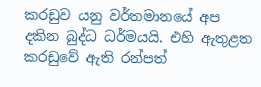කරඩුව යනු වර්තමානයේ අප දකින බුද්ධ ධර්මයයි. එහි ඇතුළත කරඩුවේ ඇති රන්පත්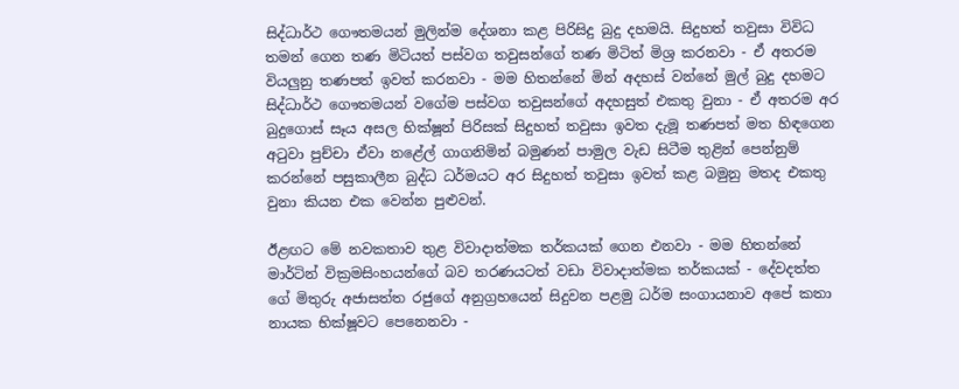සිද්ධාර්ථ ගෞතමයන් මුලින්ම දේශනා කළ පිරිසිදු බුදු දහමයි. සිදුහත් තවුසා විවිධ තමන් ගෙන තණ මිටියත් පස්වග තවුසන්ගේ තණ මිටිත් මිශ්‍ර කරනවා - ඒ අතරම වියලුනු තණපත් ඉවත් කරනවා - මම හිතන්නේ මින් අදහස් වන්නේ මුල් බුදු දහමට සිද්ධාර්ථ ගෞතමයන් වගේම පස්වග තවුසන්ගේ අදහසුත් එකතු වුනා - ඒ අතරම අර බුදුගොස් සෑය අසල භික්ෂූන් පිරිසක් සිදුහත් තවුසා ඉවත දැමූ තණපත් මත හිඳගෙන අටුවා පුච්චා ඒවා නළ‍ේල් ගාගනිමින් බමුණන් පාමුල වැඩ සිටීම තුළින් පෙන්නුම් කරන්නේ පසුකාලීන බුද්ධ ධර්මයට අර සිදුහත් තවුසා ඉවත් කළ බමුනු මතද එකතු වුනා කියන එක වෙන්න පුළුවන්.

ඊළඟට මේ නවකතාව තුළ විවාදාත්මක තර්කයක් ගෙන එනවා - මම හිතන්නේ මාර්ටින් වික්‍රමසිංහයන්ගේ බව තරණයටත් වඩා විවාදාත්මක තර්කයක් - දේවදත්ත ගේ මිතුරු අජාසත්ත රජු‍ගේ අනුග්‍රහයෙන් සිදුවන පළමු ධර්ම සංගායනාව අපේ කතා නායක භික්ෂූවට පෙනෙනවා -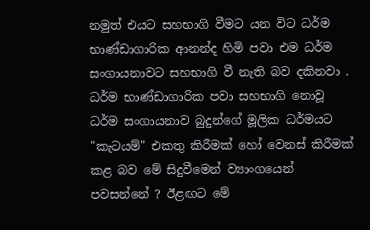නමුත් එයට සහභාගි වීමට යන විට ධර්ම භාණ්ඩාගාරික ආනන්ද හිමි පවා එම ධර්ම සංගායනාවට සහභාගි වී නැති බව දකිනවා . ධර්ම භාණ්ඩාගාරික පවා සහභාගි නොවූ ධර්ම සංගායනාව බුදුන්ගේ මූලික ධර්මයට "කැටයම්" එකතු කිරීමක් හෝ වෙනස් කිරීමක් කළ බව මේ සිදුවීමෙන් ව්‍යාංගයෙන් පවසන්නේ ? ඊළඟට මේ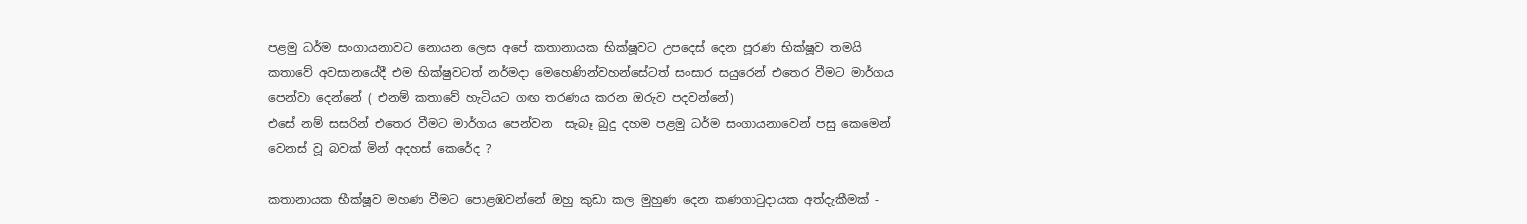පළමු ධර්ම සංගායනාවට නොයන ලෙස අපේ කතානායක භික්ෂූවට උපදෙස් දෙන පූරණ භික්ෂූව තමයි කතාවේ අවසානයේදී එම භික්ෂුවටත් නර්මදා මෙහෙණින්වහන්සේටත් සංසාර සයුරෙන් එතෙර වීමට මාර්ගය පෙන්වා දෙන්නේ ( එනම් කතාවේ හැටියට ගඟ තරණය කරන ඔරුව පදවන්නේ)
එසේ නම් සසරින් එතෙර වීමට මාර්ගය පෙන්වන  සැබෑ බුදු දහම පළමු ධර්ම සංගායනාවෙන් පසු කෙමෙන් වෙනස් වූ බවක් මින් අදහස් කෙරේද ?

කතානායක භීක්ෂූව මහණ වීමට පොළඹවන්නේ ඔහු කුඩා කල මුහුණ දෙන කණගාටුදායක අත්දැකීමක් -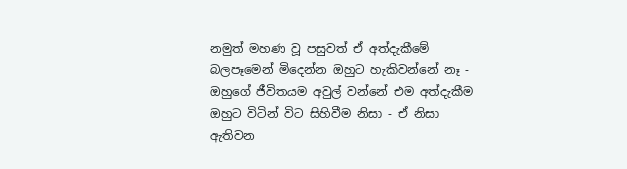නමුත් මහණ වූ පසුවත් ඒ අත්දැකීමේ බලපෑමෙන් මිදෙන්න ඔහුට හැකිවන්නේ නෑ - ඔහුගේ ජීවිතයම අවුල් වන්නේ එම අත්දැකීම ඔහුට විටින් විට සිහිවීම නිසා - ඒ නිසා ඇතිවන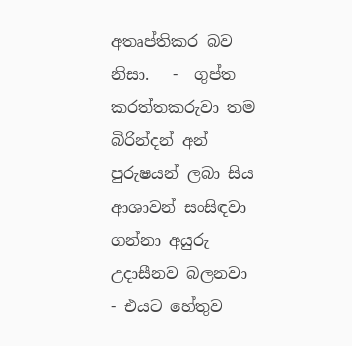අතෘප්තිකර බව නිසා.   -  ගුප්ත කරත්තකරුවා තම බිරින්දන් අන් පුරුෂයන් ලබා සිය ආශාවන් සංසිඳවා ගන්නා අයුරු උදාසීනව බලනවා - එයට හේතුව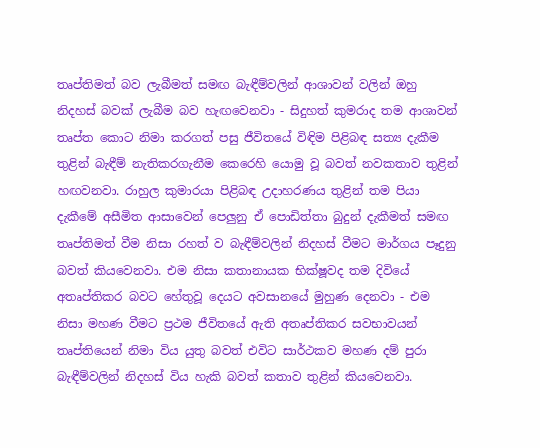තෘප්තිමත් බව ලැබීමත් සමඟ බැඳීම්වලින් ආශාවන් වලින් ඔහු නිදහස් බවක් ලැබීම බව හැඟවෙනවා - සිදුහත් කුමරාද තම ආශාවන් තෘප්ත කොට නිමා කරගත් පසු ජීවිතයේ විඳිම පිළිබඳ සත්‍ය දැකීම තුළින් බැඳීම් නැතිකරගැනීම කෙරෙහි යොමු වූ බවත් නවකතාව තුළින් හඟවනවා. රාහුල කුමාරයා පිළිබඳ උදාහරණය තුළින් තම පියා දැකීමේ අසීමිත ආසාවෙන් පෙලුනු ඒ පොඩිත්තා බුදුන් දැකීමත් සමඟ තෘප්තිමත් වීම නිසා රහත් ව බැඳීම්වලින් නිදහස් වීමට මාර්ගය පෑදුනු බවත් කියවෙනවා. එම නිසා කතානායක භික්ෂූවද තම දිවියේ අතෘප්තිකර බවට හේතුවූ දෙයට අවසානයේ මුහුණ දෙනවා - එම නිසා මහණ වීමට ප්‍රථම ජීවිතයේ ඇති අතෘප්තිකර සවභාවයන් තෘප්තියෙන් නිමා විය යුතු බවත් එවිට සාර්ථකව මහණ දම් පුරා බැඳීම්වලින් නිදහස් විය හැකි බවත් කතාව තුළින් කියවෙනවා.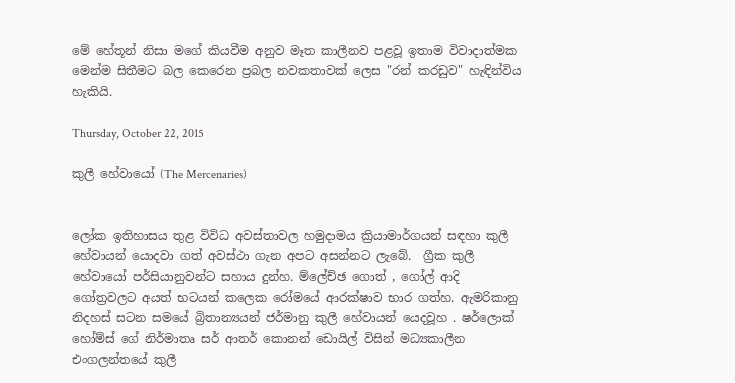මේ හේතූන් නිසා මගේ කියවීම අනුව මෑත කාලීනව පළවූ ඉතාම විවාදාත්මක මෙන්ම සිතීමට බල කෙරෙන ප්‍රබල නවකතාවක් ලෙස "රන් කරඩුව" හැඳින්විය හැකියි.

Thursday, October 22, 2015

කුලී හේවායෝ (The Mercenaries)


ලෝක ඉතිහාසය තුළ විවිධ අවස්තාවල හමුදාමය ක්‍රියාමාර්ගයන් සඳහා කුලී හේවායන් යොදවා ගත් අවස්ථා ගැන අපට අසන්නට ලැබේ.  ග්‍රීක කුලී හේවායෝ පර්සියානුවන්ට සහාය දුන්හ. ම්ලේච්ඡ ගොත් , ගෝල් ආදි ගෝත්‍රවලට අයත් භටයන් කලෙක රෝමයේ ආරක්ෂාව භාර ගත්හ. ඇමරිකානු නිදහස් සටන සමයේ බ්‍රිතාන්‍යයන් ජර්මානු කුලී හේවායන් යෙදවූහ . ෂර්ලොක් හෝම්ස් ගේ නිර්මාතෘ සර් ආතර් කොනන් ඩොයිල් විසින් මධ්‍යකාලීන එංගලන්තයේ කුලී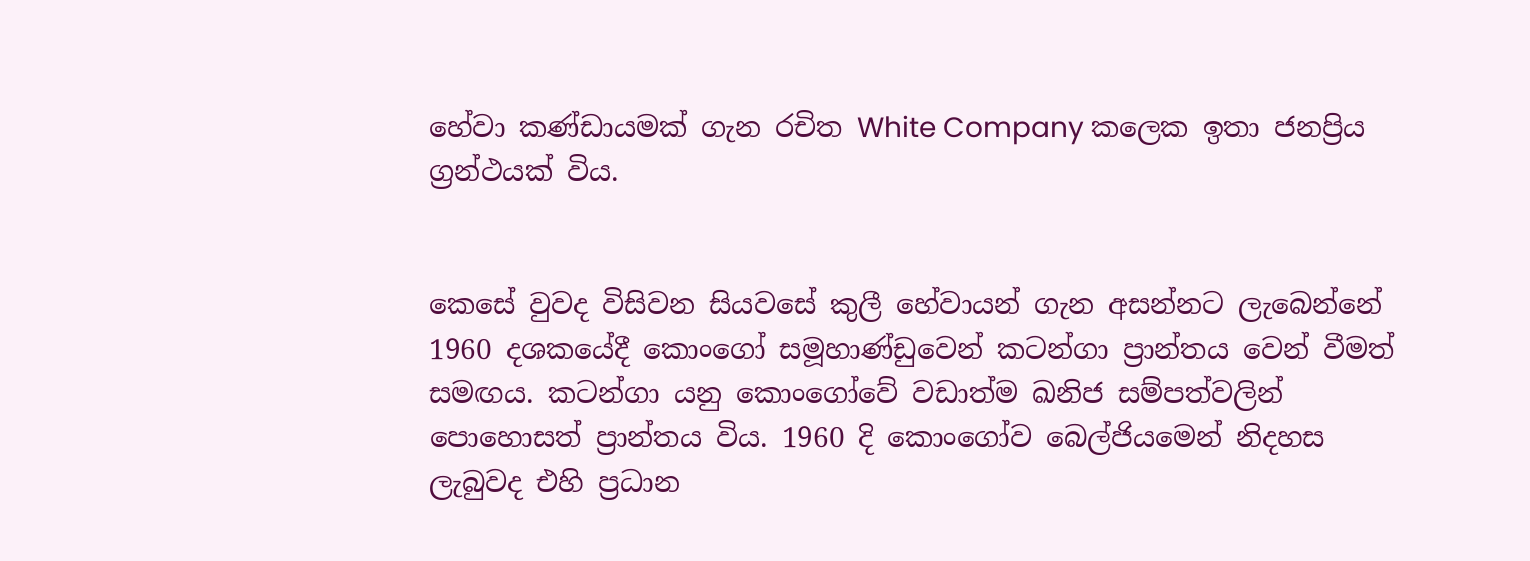හේවා කණ්ඩායමක් ගැන රචිත White Company කලෙක ඉතා ජනප්‍රිය ග්‍රන්ථයක් විය.


කෙසේ වුවද විසිවන සියවසේ කුලී හේවායන් ගැන අසන්නට ලැබෙන්නේ 1960 දශකයේදී කොංගෝ සමූහාණ්ඩුවෙන් කටන්ගා ප්‍රාන්තය වෙන් වීමත් සමඟය. කටන්ගා යනු කොංගෝවේ වඩාත්ම ඛනිජ සම්පත්වලින් පොහොසත් ප්‍රාන්තය විය. 1960 දි කොංගෝව බෙල්ජියමෙන් නිදහස ලැබුවද එහි ප්‍රධාන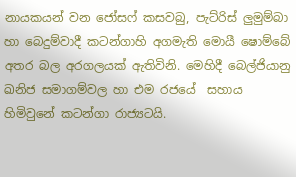නායකයන් වන ජෝසෆ් කසවබු, පැට්රිස් ලුමුම්බා හා බෙදුම්වාදී කටන්ගාහි අගමැති මොයී ෂොම්බේ අතර බල අරගලයක් ඇතිවිනි. මෙහිදී බෙල්ජියානු ඛනිජ සමාගම්වල හා එම රජයේ  සහාය හිමිවුනේ කටන්ගා රාජ්‍යටයි.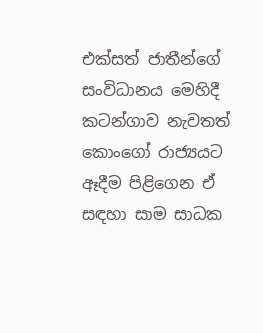එක්සත් ජාතීන්ගේ සංවිධානය මෙහිදී කටන්ගාව නැවතත් කොංගෝ රාජ්‍යයට ඈදීම පිළිගෙන ඒ සඳහා සාම සාධක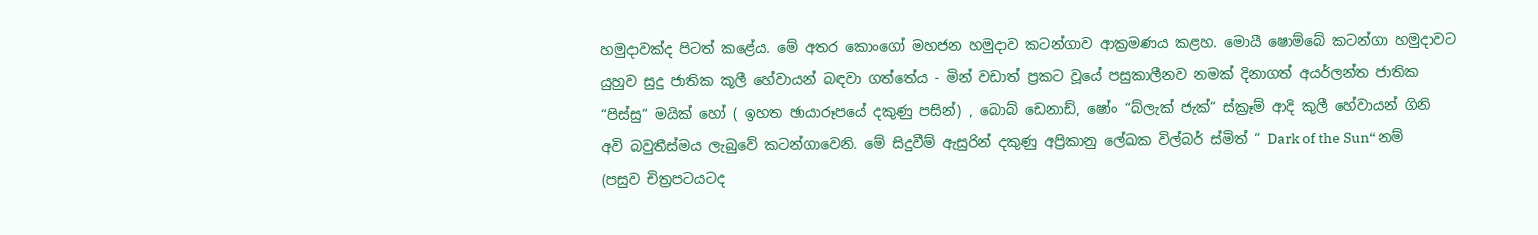හමුදාවක්ද පිටත් කළේය. මේ අතර කොංගෝ මහජන හමුදාව කටන්ගාව ආක්‍රමණය කළහ. මොයී ෂොම්බේ කටන්ගා හමුදාවට යුහුව සුදු ජාතික කූලී හේවායන් බඳවා ගත්තේය - මින් වඩාත් ප්‍රකට වූයේ පසුකාලීනව නමක් දිනාගත් අයර්ලන්ත ජාතික “පිස්සු“ මයික් හෝ ( ඉහත ඡායාරූපයේ දකුණු පසින්) , බොබ් ඩෙනාඩ්, ෂෝං “බ්ලැක් ජැක්“ ස්ක්‍රෑම් ආදි කුලී හේවායන් ගිනි අවි බවුතීස්මය ලැබුවේ කටන්ගාවෙනි. මේ සිදුවීම් ඇසුරින් දකුණු අප්‍රිකානු ලේඛක විල්බර් ස්මිත් “ Dark of the Sun“ නම් (පසුව චිත්‍රපටයටද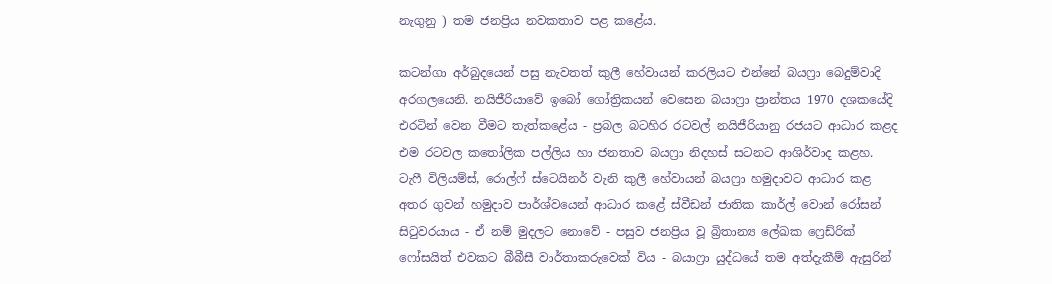නැගුනු ) තම ජනප්‍රිය නවකතාව පළ කළේය.

කටන්ගා අර්බුදයෙන් පසු නැවතත් කුලී හේවායන් කරලියට එන්නේ බයෆ්‍රා බෙදුම්වාදි අරගලයෙනි. නයිජීරියාවේ ඉබෝ ගෝත්‍රිකයන් වෙසෙන බයාෆ්‍රා ප්‍රාන්තය 1970 දශකයේදි එරටින් වෙන වීමට තැත්කළේය - ප්‍රබල බටහිර රටවල් නයිජීරියානු රජයට ආධාර කළද එම රටවල කතෝලික පල්ලිය හා ජනතාව බයෆ්‍රා නිදහස් සටනට ආශිර්වාද කළහ. ටැෆී විලියම්ස්, රොල්ෆ් ස්ටෙයිනර් වැනි කුලී හේවායන් බයෆ්‍රා හමුදාවට ආධාර කළ අතර ගුවන් හමුදාව පාර්ශ්වයෙන් ආධාර කළේ ස්වීඩන් ජාතික කාර්ල් වොන් රෝසන් සිටුවරයාය - ඒ නම් මුදලට නොවේ - පසුව ජනප්‍රිය වූ බ්‍රිතාන්‍ය ලේඛක ෆ්‍රෙඩ්රික් ෆෝසයිත් එවකට බීබීසී වාර්තාකරුවෙක් විය - බයාෆ්‍රා යුද්ධයේ තම අත්දැකීම් ඇසුරින්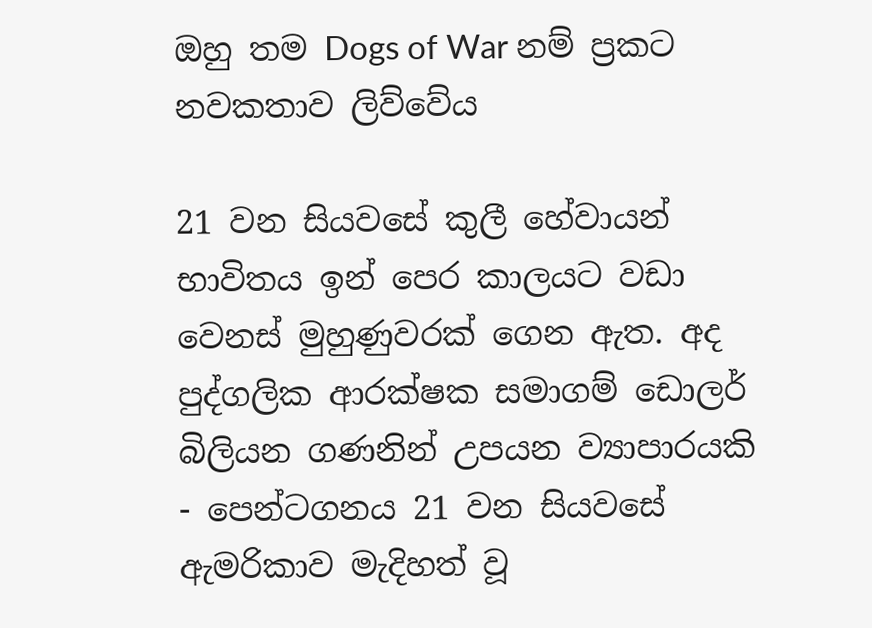ඔහු තම Dogs of War නම් ප්‍රකට නවකතාව ලිව්වේය

21 වන සියවසේ කුලී හේවායන් භාවිතය ඉන් පෙර කාලයට වඩා වෙනස් මුහුණුවරක් ගෙන ඇත. අද පුද්ගලික ආරක්ෂක සමාගම් ඩොලර් බිලියන ගණනින් උපයන ව්‍යාපාරයකි - පෙන්ටගනය 21 වන සියවසේ ඇමරිකාව මැදිහත් වූ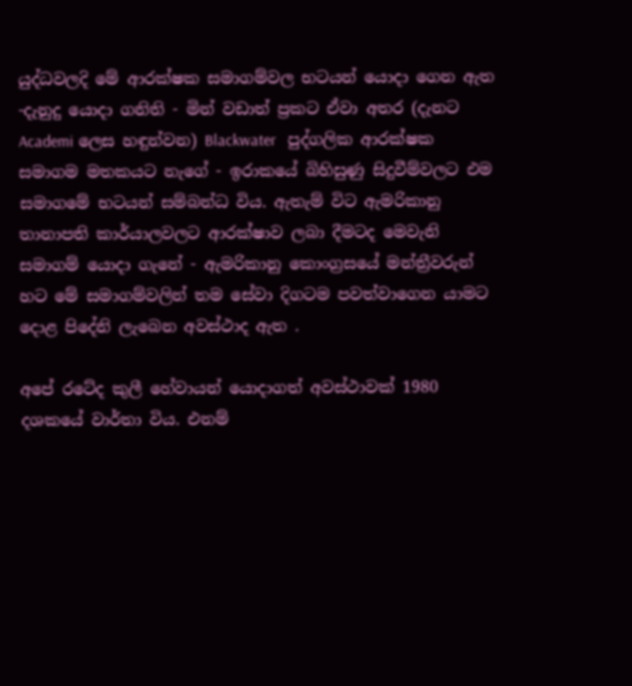යුද්ධවලදි මේ ආරක්ෂක සමාගම්වල භටයන් යොදා ගෙන ඇත -දැනුදු යොදා ගනිති - මින් වඩාත් ප්‍රකට ඒවා අතර (දැනට  Academi ලෙස හඳුන්වන) Blackwater   පුද්ගලික ආරක්ෂක සමාගම මතකයට නැගේ - ඉරාකයේ බිහිසුණු සිදුවීම්වලට එම සමාගමේ භටයන් සම්බන්ධ විය. ඇතැම් විට ඇමරිකානු තානාපති කාර්යාලවලට ආරක්ෂාව ලබා දීමටද මෙවැනි සමාගම් යොදා ගැනේ - ඇමරිකානු කොංග්‍රසයේ මන්ත්‍රීවරුන් හට මේ සමාගම්වලින් තම සේවා දිගටම පවත්වාගෙන යාමට දොළ පිදේනි ලැබෙන අවස්ථාද ඇත .

අපේ රටේද කුලී හේවායන් යොදාගත් අවස්ථාවක් 1980 දශකයේ වාර්තා විය. එනම්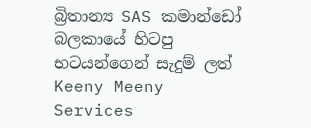බ්‍රිතාන්‍ය SAS කමාන්ඩෝ බලකායේ හිටපු භටයන්ගෙන් සැදුම් ලත් Keeny Meeny Services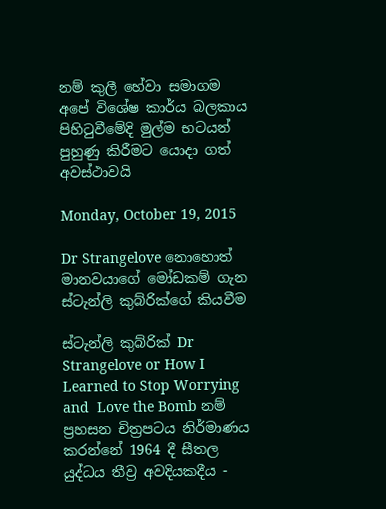නම් කුලී හේවා සමාගම අපේ විශේෂ කාර්ය බලකාය පිහිටුවීමේදි මුල්ම භටයන් පුහුණු කිරීමට යොදා ගත් අවස්ථාවයි

Monday, October 19, 2015

Dr Strangelove නොහොත් මානවයාගේ මෝඩකම් ගැන ස්ටැන්ලි කුබ්රික්ගේ කියවීම

ස්ටැන්ලි කුබ්රික් Dr Strangelove or How I Learned to Stop Worrying and  Love the Bomb නම් ප්‍රහසන චිත්‍රපටය නිර්මාණය කරන්නේ 1964 දී සීතල යුද්ධය තීව්‍ර අවදියකදීය -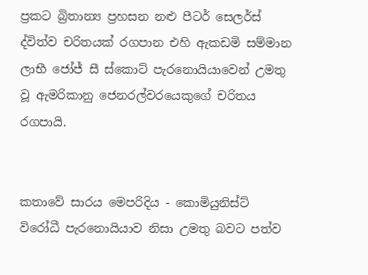ප්‍රකට බ්‍රිතාන්‍ය ප්‍රහසන නළු පීටර් සෙලර්ස් ද්විත්ව චරිතයක් රගපාන එහි ඇකඩමි සම්මාන ලාභී ජෝජ් සී ස්කොට් පැරනොයියාවෙන් උමතු වූ ඇමරිකානු ජෙනරල්වරයෙකුගේ චරිතය රගපායි.


කතාවේ සාරය මෙපරිදිය - කොමියුනිස්ට් විරෝධී පැරනොයියාව නිසා උමතු බවට පත්ව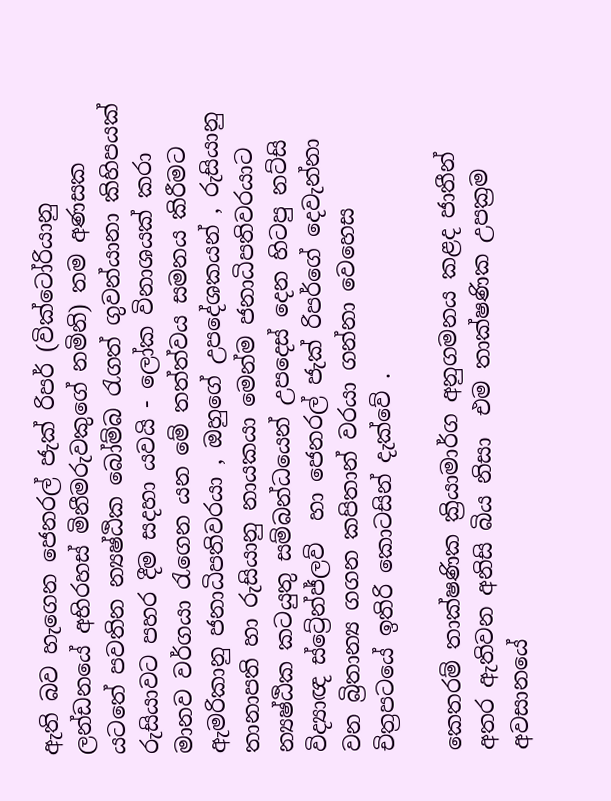ඇති බව හැගෙන ජෙනරල් ජැක් රිපර් (වික්ටෝරියානු ලන්ඩනයේ අභිරහස් මිනීමරුවකුගේ නමිනි) තම අණසක යටතේ පවතින න්‍යෂ්ඨික බෝම්බ රැගත් ගුවන්යානා කිහිපයක් රුසියාවට පහර දීම සදහා යවයි - ලෝක විනාශයක් කරා මානව වර්ගයා රැගෙන යන මේ තත්ත්වය සමනය කිරීමට ඇමරිකානු ජනාධිපතිවරයා , ඔහුගේ උපදේශකයන් , රුසියානු තානාපති හා රුසියානු නායකයා මෙන්ම ජනාධිපතිවරයාට න්‍යෂ්ඨික කටයුතු සම්බන්ධයෙන් උපදෙස් දෙන හිටපු නට්සි විද්‍යාඥ ස්ට්‍රේන්ජ්ලව්  හා ජෙනරල් ජැක් රිපර්ගේ දෙවැන්නා වන බ්‍රිතාන්‍ය ගගන කපිතාන් වරයා ගන්නා වෙහෙස චිත්‍රපටයේ ඉතිරි කොටසින් දැක්වේ .

කෙතරම් තාක්ෂණික ක්‍රියාමාර්ග අනුගමනය කළද ජාතීන් අතර ඇතිවන අනිසි බිය නිසා  එම තාක්ෂණික උපක්‍රම අවසානයේ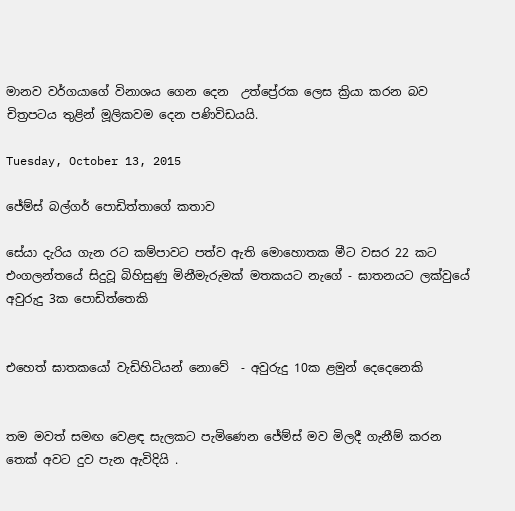මානව වර්ගයාගේ විනාශය ගෙන දෙන  උත්ප්‍රේරක ලෙස ක්‍රියා කරන බව චිත්‍රපටය තුළින් මූලිකවම දෙන පණිවිඩයයි.

Tuesday, October 13, 2015

ජේම්ස් බල්ගර් පොඩිත්තාගේ කතාව

සේයා දැරිය ගැන රට කම්පාවට පත්ව ඇති මොහොතක මීට වසර 22 කට එංගලන්තයේ සිදුවූ බිහිසුණු මිනීමැරුමක් මතකයට නැගේ - ඝාතනයට ලක්වුයේ අවුරුදු 3ක පොඩිත්තෙකි


එහෙත් ඝාතකයෝ වැඩිහිටියන් නොවේ  - අවුරුදු 10ක ළමුන් දෙදෙනෙකි


තම මවත් සමඟ වෙළඳ සැලකට පැමිණෙන ජේම්ස් මව මිලදී ගැනීම් කරන තෙක් අවට දුව පැන ඇවිදියි .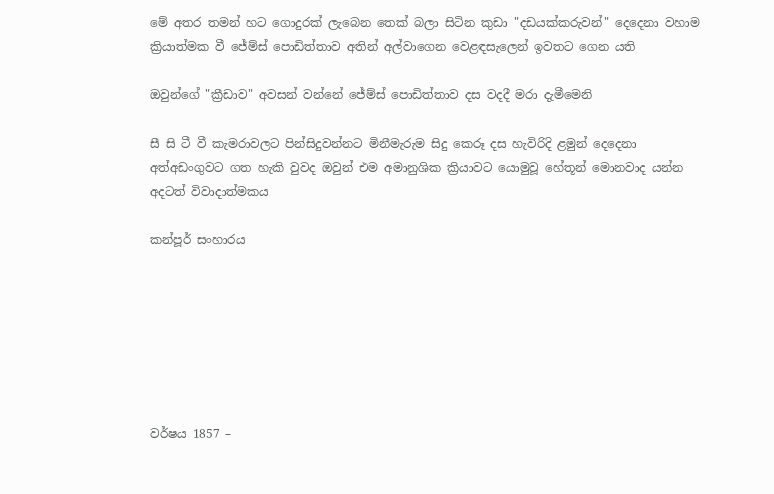මේ අතර තමන් හට ගොදුරක් ලැබෙන තෙක් බලා සිටින කුඩා "දඩයක්කරුවන්" දෙදෙනා වහාම ක්‍රියාත්මක වී ජේම්ස් පොඩිත්තාව අතින් අල්වාගෙන වෙළඳසැලෙන් ඉවතට ගෙන යති

ඔවුන්ගේ "ක්‍රීඩාව" අවසන් වන්නේ ජේම්ස් පොඩිත්තාව දස වදදී මරා දැමීමෙනි

සී සි ටී වී කැමරාවලට පින්සිදුවන්නට මිනීමැරුම සිදු කෙරූ දස හැවිරිදි ළමුන් දෙදෙනා අත්අඩංගුවට ගත හැකි වුවද ඔවුන් එම අමානුශික ක්‍රියාවට යොමුවූ හේතූන් මොනවාද යන්න අදටත් විවාදාත්මකය

කන්පූර් සංහාරය







වර්ෂය 1857 –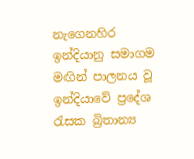නැගෙනහිර ඉන්දියානු සමාගම මඟින් පාලනය වූ ඉන්දියාවේ ප්‍රදේශ රැසක බ්‍රිතාන්‍ය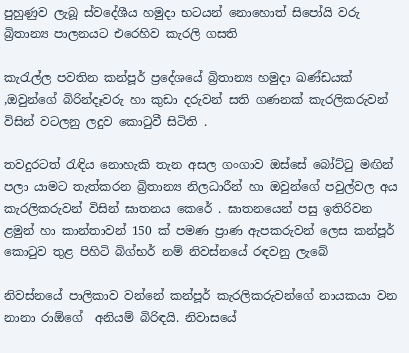පුහුණුව ලැබූ ස්වදේශීය හමුදා භටයන් නොහොත් සිපෝයි වරු බ්‍රිතාන්‍ය පාලනයට එරෙහිව කැරලි ගසති

කැරැල්ල පවතින කන්පූර් ප්‍රදේශයේ බ්‍රිතාන්‍ය හමුදා ඛණ්ඩයක් ,ඔවුන්ගේ බිරින්දෑවරු හා කුඩා දරුවන් සති ගණනක් කැරලිකරුවන් විසින් වටලනු ලදුව කොටුවී සිටිති .

තවදුරටත් රැඳිය නොහැකි තැන අසල ගංගාව ඔස්සේ බෝට්ටු මඟින් පලා යාමට තැත්කරන බ්‍රිතාන්‍ය නිලධාරීන් හා ඔවුන්ගේ පවුල්වල අය කැරලිකරුවන් විසින් ඝාතනය කෙරේ . ඝාතනයෙන් පසු ඉතිරිවන ළමුන් හා කාන්තාවන් 150 ක් පමණ ප්‍රාණ ඇපකරුවන් ලෙස කන්පූර් කොටුව තුළ පිහිටි බිග්භර් නම් නිවස්නයේ රඳවනු ලැබේ

නිවස්නයේ පාලිකාව වන්නේ කන්පූර් කැරලිකරුවන්ගේ නායකයා වන නානා රාඕගේ  අනියම් බිරිඳයි. නිවාසයේ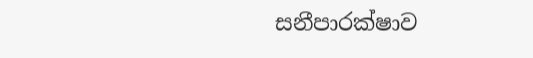සනීපාරක්ෂාව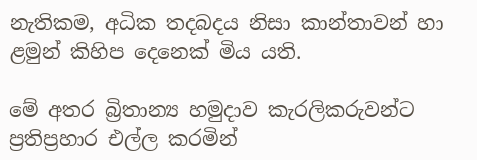නැතිකම, අධික තදබදය නිසා කාන්තාවන් හා ළමුන් කිහිප දෙ‍නෙක් මිය යති.

මේ අතර බ්‍රිතාන්‍ය හමුදාව කැරලිකරුවන්ට ප්‍රතිප්‍රහාර එල්ල කරමින්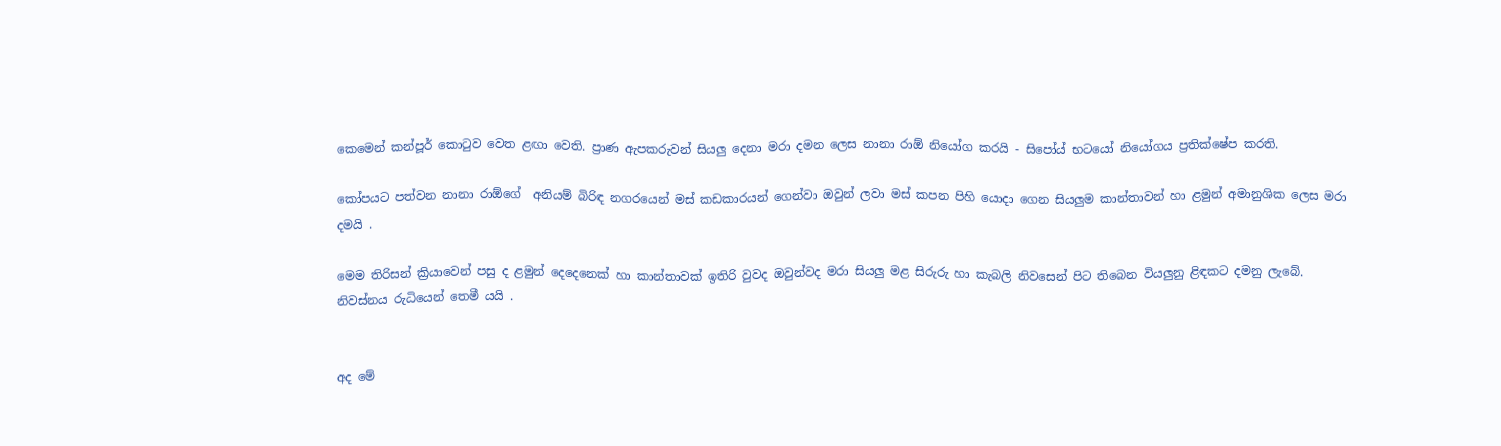කෙමෙන් කන්පූර් කොටුව වෙත ළඟා වෙති. ප්‍රාණ ඇපකරුවන් සියලු දෙනා මරා දමන ලෙස නානා රාඕ නියෝග කරයි - සිපෝය් භටයෝ නියෝගය ප්‍රතික්ෂේප කරති.

කෝපයට පත්වන නානා රාඕගේ  අනියම් බිරිඳ නගරයෙන් මස් කඩකාරයන් ගෙන්වා ඔවුන් ලවා මස් කපන පිහි යොදා ගෙන සියලුම කාන්තාවන් හා ළමුන් අමානුශික ලෙස මරා දමයි .

මෙම තිරිසන් ක්‍රියාවෙන් පසු ද ළමුන් දෙදෙනෙක් හා කාන්තාවක් ඉතිරි වුවද ඔවුන්වද මරා සියලු මළ සිරුරු හා කැබලි නිවසෙන් පිට තිබෙන වියලුනු ළිඳකට දමනු ලැබේ. නිවස්නය රුධියෙන් තෙමී යයි .


අද මේ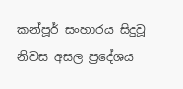කන්පූර් සංහාරය සිදුවූ නිවස අසල ප්‍රදේශය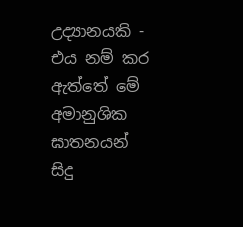උද්‍යානයකි - එය නම් කර ඇත්තේ මේ අමානුශික ඝාතනයන් සිදු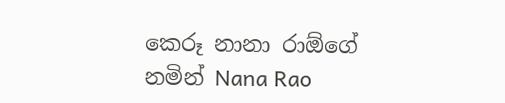කෙරූ නානා රාඕගේ නමින් Nana Rao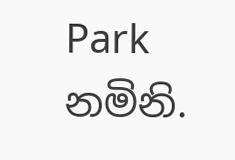Park නමිනි.